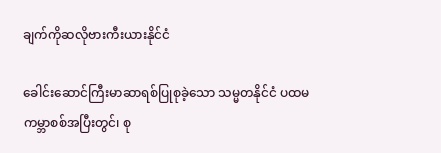ချက်ကိုဆလိုဗားကီးယားနိုင်ငံ

ခေါင်းဆောင်ကြီးမာဆာရစ်ပြုစုခဲ့သော သမ္မတနိုင်ငံ ပထမကမ္ဘာစစ်အပြီးတွင်၊ စု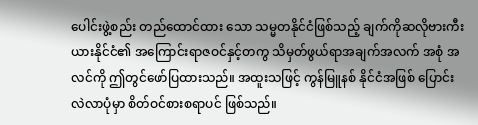ပေါင်းဖွဲ့စည်း တည်ထောင်ထား သော သမ္မတနိုင်ငံဖြစ်သည့် ချက်ကိုဆလိုဗားကီးယားနိုင်ငံ၏ အကြောင်းရာဇဝင်နှင့်တကွ သိမှတ်ဖွယ်ရာအချက်အလက် အစုံ အလင်ကို ဤတွင်ဖော်ပြထားသည်။ အထူးသဖြင့် ကွန်မြူနစ် နိုင်ငံအဖြစ် ပြောင်းလဲလာပုံမှာ စိတ်ဝင်စားစရာပင် ဖြစ်သည်။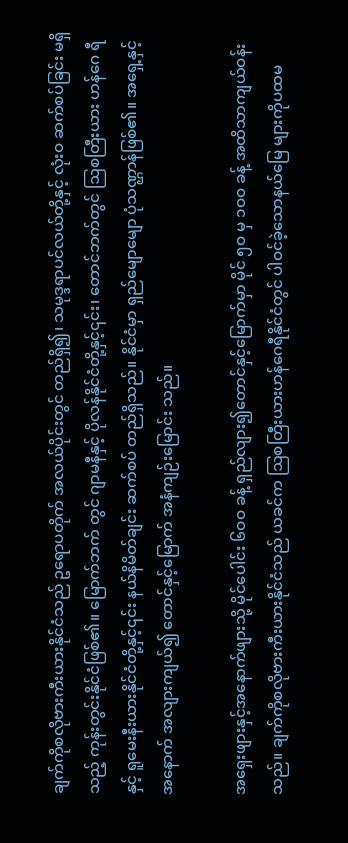ချက်ကိုစလိုဗားကီးယားနိုင်ငံသည် ဥရောပတိုက် အလယ်ပိုင်းတွင် တည်ရှိ၍၊ သမုဒ္ဒရာပင်လယ်တို့နှင့် လုံးဝ ဆက်စပ်ခြင်း မရှိသည့် ကုန်းတွင်းနိုင်ငံဖြစ်၏။ မြောက်ဘက် တွင် ဂျာမနီနှင့် ပိုလန်နိုင်ငံတို့နှင့်၎င်း၊ တောင်ဘက်တွင် ဩစတြီးယား ဟန်ဂေ ရီနှင့် ရူမေးနီးယားနိုင်ငံတို့နှင့်၎င်း နယ်နိမိတ်ချင်း ဆက်စပ် တည်ရှိသည်။ နိုင်ငံမှာ ရှည်မျောမျော ပုံသဏ္ဌာန်ဖြစ်၏။ အရှေ့နှင့် အနောက် အလျားကျယ်၍ တောင်နှင့်မြောက် အနံကျဉ်းမြောင်း သည်။

အရှေးဖျားနှင့်အနောက်ဖျားသို့ မိုင်ပေါင်း ၆ဝဝ ခန့် ရှည်လျား၍တောင်နှင့်မြောက်မှာ မိုင် ၅ဝ မှ ၁ဝဝ ခန့် အထိသာကျယ်ဝန်းသည်။ ချက်ကိုစလိုဗားကီးယားနိုင်ငံသည် ယခင်က ဩစတြီးယားဟန်ဂေရီနိုင်ငံတွင် ပါဝင်ခဲ့သောနယ်မြေ များကိုပထမ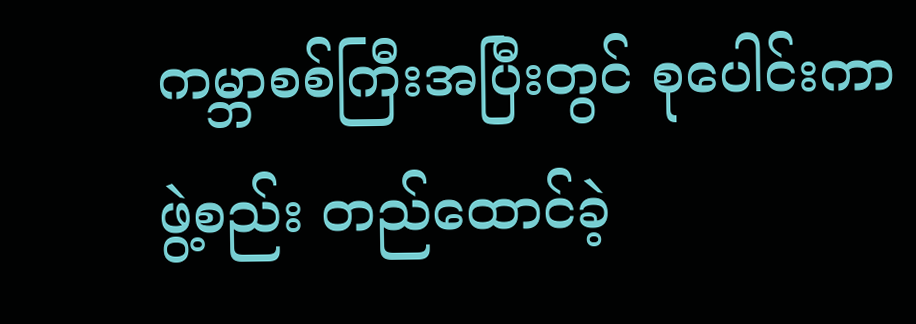ကမ္ဘာစစ်ကြီးအပြီးတွင် စုပေါင်းကာ ဖွဲ့စည်း တည်ထောင်ခဲ့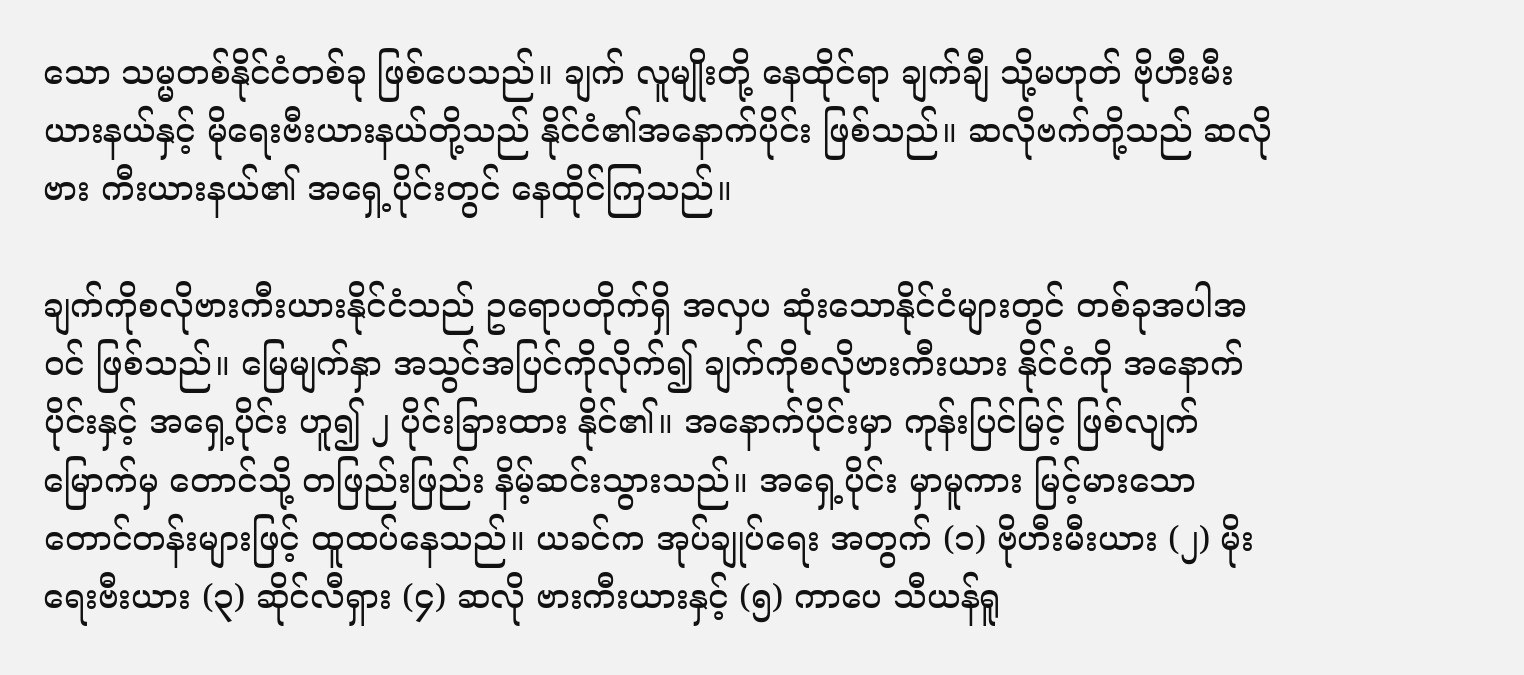သော သမ္မတစ်နိုင်ငံတစ်ခု ဖြစ်ပေသည်။ ချက် လူမျိုးတို့ နေထိုင်ရာ ချက်ချီ သို့မဟုတ် ဗိုဟီးမီးယားနယ်နှင့် မိုရေးဗီးယားနယ်တို့သည် နိုင်ငံ၏အနောက်ပိုင်း ဖြစ်သည်။ ဆလိုဗက်တို့သည် ဆလိုဗား ကီးယားနယ်၏ အရှေ့ပိုင်းတွင် နေထိုင်ကြသည်။

ချက်ကိုစလိုဗားကီးယားနိုင်ငံသည် ဥရောပတိုက်ရှိ အလှပ ဆုံးသောနိုင်ငံများတွင် တစ်ခုအပါအဝင် ဖြစ်သည်။ မြေမျက်နှာ အသွင်အပြင်ကိုလိုက်၍ ချက်ကိုစလိုဗားကီးယား နိုင်ငံကို အနောက်ပိုင်းနှင့် အရှေ့ပိုင်း ဟူ၍ ၂ ပိုင်းခြားထား နိုင်၏။ အနောက်ပိုင်းမှာ ကုန်းပြင်မြင့် ဖြစ်လျက် မြောက်မှ တောင်သို့ တဖြည်းဖြည်း နိမ့်ဆင်းသွားသည်။ အရှေ့ပိုင်း မှာမူကား မြင့်မားသော တောင်တန်းများဖြင့် ထူထပ်နေသည်။ ယခင်က အုပ်ချုပ်ရေး အတွက် (၁) ဗိုဟီးမီးယား (၂) မိုးရေးဗီးယား (၃) ဆိုင်လီရှား (၄) ဆလို ဗားကီးယားနှင့် (၅) ကာပေ သီယန်ရူ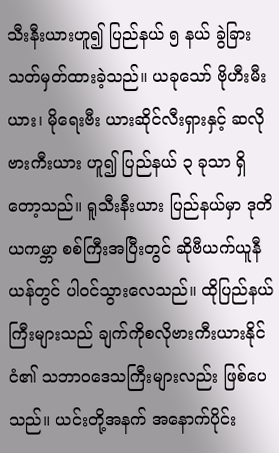သီးနီးယားဟူ၍ ပြည်နယ် ၅ နယ် ခွဲခြားသတ်မှတ်ထားခဲ့သည်။ ယခုသော် ဗိုဟီးမီးယား၊ မိုရေးဗီး ယားဆိုင်လီးရှားနှင့် ဆလိုဗားကီးယား ဟူ၍ ပြည်နယ် ၃ ခုသာ ရှိတော့သည်။ ရူသီးနီးယား ပြည်နယ်မှာ ဒုတိယကမ္ဘာ စစ်ကြီးအပြီးတွင် ဆိုဗီယက်ယူနီယန်တွင် ပါဝင်သွားလေသည်။ ထိုပြည်နယ်ကြီးများသည် ချက်ကိုစလိုဗားကီးယားနိုင်ငံ၏ သဘာဝဒေသကြီးများလည်း ဖြစ်ပေသည်။ ယင်းတို့အနက် အနောက်ပိုင်း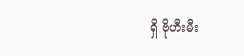ရှိ ဗိုဟီးမီး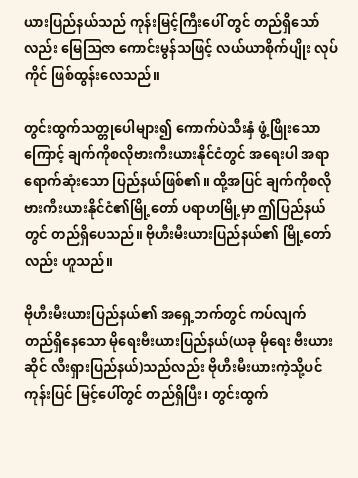ယားပြည်နယ်သည် ကုန်းမြင့်ကြီးပေါ် တွင် တည်ရှိသော်လည်း မြေဩဇာ ကောင်းမွန်သဖြင့် လယ်ယာစိုက်ပျိုး လုပ်ကိုင် ဖြစ်ထွန်းလေသည်။

တွင်းထွက်သတ္တုပေါများ၍ ကောက်ပဲသီးနှံ ဖွံ့ဖြိုးသော ကြောင့် ချက်ကိုစလိုဗားကီးယားနိုင်ငံတွင် အရေးပါ အရာ ရောက်ဆုံးသော ပြည်နယ်ဖြစ်၏။ ထို့အပြင် ချက်ကိုစလို ဗားကီးယားနိုင်ငံ၏မြို့တော် ပရာဟမြို့မှာ ဤပြည်နယ်တွင် တည်ရှိပေသည်။ ဗိုဟီးမီးယားပြည်နယ်၏ မြို့တော်လည်း ဟူသည်။

ဗိုဟီးမီးယားပြည်နယ်၏ အရှေ့ဘက်တွင် ကပ်လျက် တည်ရှိနေသော မိုရေးဗီးယားပြည်နယ်(ယခု မိုရေး ဗီးယားဆိုင် လီးရှားပြည်နယ်)သည်လည်း ဗိုဟီးမီးယားကဲ့သို့ပင် ကုန်းပြင် မြင့်ပေါ်တွင် တည်ရှိပြီး၊ တွင်းထွက်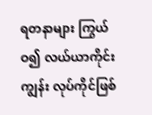ရတနာများ ကြွယ်ဝ၍ လယ်ယာကိုင်းကျွန်း လုပ်ကိုင်ဖြစ်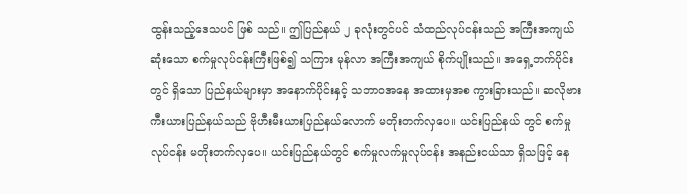ထွန်းသည့်ဒေသပင် ဖြစ် သည်။ ဤပြည်နယ် ၂ ခုလုံးတွင်ပင် သံထည်လုပ်ငန်းသည် အကြီးအကျယ်ဆုံးသော စက်မှုလုပ်ငန်းကြီးဖြစ်၍ သကြား မုန်လာ အကြီးအကျယ် စိုက်ပျိုးသည်။ အရှေ့ဘက်ပိုင်းတွင် ရှိသော ပြည်နယ်များမှာ အနောက်ပိုင်းနှင့် သဘာဝအနေ အထားမှအစ ကွားခြားသည်။ ဆလိုဗားကီးယားပြည်နယ်သည် ဗိုဟီးမီးယားပြည်နယ်လောက် မတိုးတက်လှပေ။ ယင်းပြည်နယ် တွင် စက်မှုလုပ်ငန်း မတိုးတက်လှပေ။ ယင်းပြည်နယ်တွင် စက်မှုလက်မှုလုပ်ငန်း အနည်းငယ်သာ ရှိသဖြင့် နေ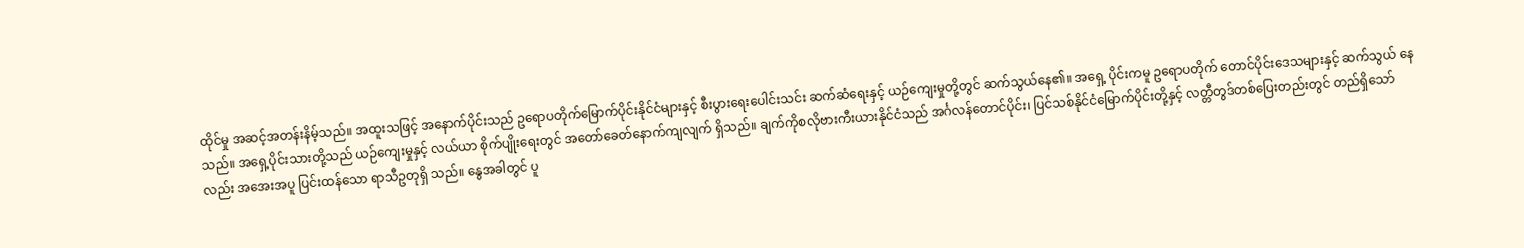ထိုင်မှု အဆင့်အတန်းနိမ့်သည်။ အထူးသဖြင့် အနောက်ပိုင်းသည် ဥရောပတိုက်မြောက်ပိုင်းနိုင်ငံများနှင့် စီးပွားရေးပေါင်းသင်း ဆက်ဆံရေးနှင့် ယဉ်ကျေးမှုတို့တွင် ဆက်သွယ်နေ၏။ အရှေ့ ပိုင်းကမူ ဥရောပတိုက် တောင်ပိုင်းဒေသများနှင့် ဆက်သွယ် နေသည်။ အရှေ့ပိုင်းသားတို့သည် ယဉ်ကျေးမှုနှင့် လယ်ယာ စိုက်ပျိုးရေးတွင် အတော်ခေတ်နောက်ကျလျက် ရှိသည်။ ချက်ကိုစလိုဗားကီးယားနိုင်ငံသည် အင်္ဂလန်တောင်ပိုင်း၊ ပြင်သစ်နိုင်ငံမြောက်ပိုင်းတို့နှင့် လတ္တီတွဒ်တစ်ပြေးတည်းတွင် တည်ရှိသော်လည်း အအေးအပူ ပြင်းထန်သော ရာသီဥတုရှိ သည်။ နွေအခါတွင် ပူ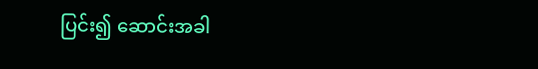ပြင်း၍ ဆောင်းအခါ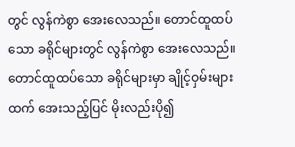တွင် လွန်ကဲစွာ အေးလေသည်။ တောင်ထူထပ်သော ခရိုင်များတွင် လွန်ကဲစွာ အေးလေသည်။ တောင်ထူထပ်သော ခရိုင်များမှာ ချိုင့်ဝှမ်းများ ထက် အေးသည့်ပြင် မိုးလည်းပို၍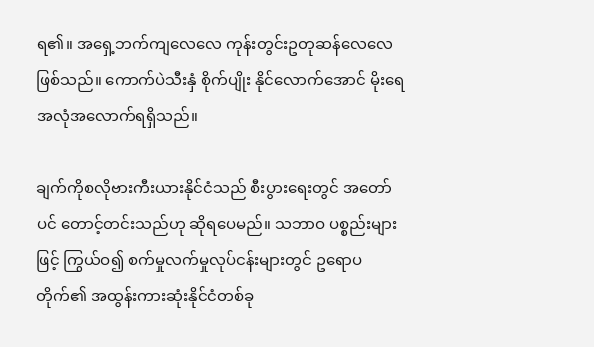ရ၏။ အရှေ့ဘက်ကျလေလေ ကုန်းတွင်းဥတုဆန်လေလေ ဖြစ်သည်။ ကောက်ပဲသီးနှံ စိုက်ပျိုး နိုင်လောက်အောင် မိုးရေအလုံအလောက်ရရှိသည်။

ချက်ကိုစလိုဗားကီးယားနိုင်ငံသည် စီးပွားရေးတွင် အတော် ပင် တောင့်တင်းသည်ဟု ဆိုရပေမည်။ သဘာဝ ပစ္စည်းများဖြင့် ကြွယ်ဝ၍ စက်မှုလက်မှုလုပ်ငန်းများတွင် ဥရောပတိုက်၏ အထွန်းကားဆုံးနိုင်ငံတစ်ခု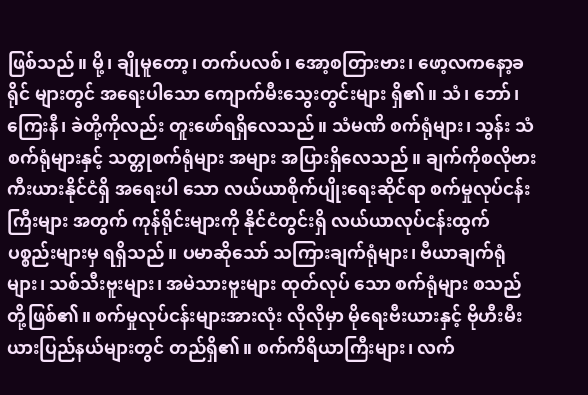ဖြစ်သည်။ မို့၊ ချိုမူတော့၊ တက်ပလစ်၊ အော့စတြားဗား၊ ဖော့လကနော့ခရိုင် များတွင် အရေးပါသော ကျောက်မီးသွေးတွင်းများ ရှိ၏။ သံ၊ ဘော်၊ ကြေးနီ၊ ခဲတို့ကိုလည်း တူးဖော်ရရှိလေသည်။ သံမဏိ စက်ရုံများ၊ သွန်း သံစက်ရုံများနှင့် သတ္တုစက်ရုံများ အများ အပြားရှိလေသည်။ ချက်ကိုစလိုဗားကီးယားနိုင်ငံရှိ အရေးပါ သော လယ်ယာစိုက်ပျိုးရေးဆိုင်ရာ စက်မှုလုပ်ငန်းကြီးများ အတွက် ကုန်ရိုင်းများကို နိုင်ငံတွင်းရှိ လယ်ယာလုပ်ငန်းထွက် ပစ္စည်းများမှ ရရှိသည်။ ပမာဆိုသော် သကြားချက်ရုံများ၊ ဗီယာချက်ရုံများ၊ သစ်သီးဗူးများ၊ အမဲသားဗူးများ ထုတ်လုပ် သော စက်ရုံများ စသည်တို့ဖြစ်၏။ စက်မှုလုပ်ငန်းများအားလုံး လိုလိုမှာ မိုရေးဗီးယားနှင့် ဗိုဟီးမီးယားပြည်နယ်များတွင် တည်ရှိ၏။ စက်ကိရိယာကြီးများ၊ လက်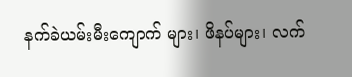နက်ခဲယမ်းမီးကျောက် များ၊ ဖိနပ်များ၊ လက်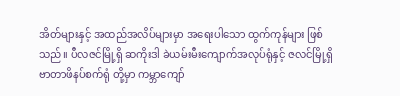အိတ်များနှင့် အထည်အလိပ်များမှာ အရေးပါသော ထွက်ကုန်များ ဖြစ်သည်။ ပီလဇင်မြို့ရှိ ဆကိုးဒါ ခဲယမ်းမီးကျောက်အလုပ်ရုံနှင့် ဇလင်မြို့ရှိ ဗာတာဖိနပ်စက်ရုံ တို့မှာ ကမ္ဘာကျော်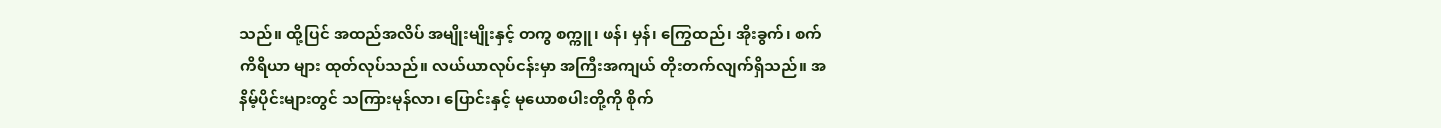သည်။ ထို့ပြင် အထည်အလိပ် အမျိုးမျိုးနှင့် တကွ စက္ကူ၊ ဖန်၊ မှန်၊ ကြွေထည်၊ အိုးခွက်၊ စက်ကိရိယာ များ ထုတ်လုပ်သည်။ လယ်ယာလုပ်ငန်းမှာ အကြီးအကျယ် တိုးတက်လျက်ရှိသည်။ အနိမ့်ပိုင်းများတွင် သကြားမုန်လာ၊ ပြောင်းနှင့် မုယောစပါးတို့ကို စိုက်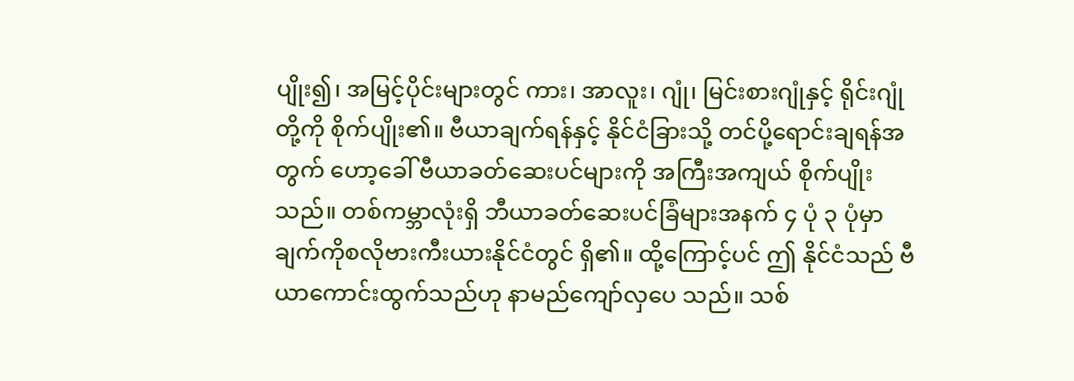ပျိုး၍၊ အမြင့်ပိုင်းများတွင် ကား၊ အာလူး၊ ဂျုံ၊ မြင်းစားဂျုံနှင့် ရိုင်းဂျုံတို့ကို စိုက်ပျိုး၏။ ဗီယာချက်ရန်နှင့် နိုင်ငံခြားသို့ တင်ပို့ရောင်းချရန်အတွက် ဟော့ခေါ် ဗီယာခတ်ဆေးပင်များကို အကြီးအကျယ် စိုက်ပျိုး သည်။ တစ်ကမ္ဘာလုံးရှိ ဘီယာခတ်ဆေးပင်ခြံများအနက် ၄ ပုံ ၃ ပုံမှာ ချက်ကိုစလိုဗားကီးယားနိုင်ငံတွင် ရှိ၏။ ထို့ကြောင့်ပင် ဤ နိုင်ငံသည် ဗီယာကောင်းထွက်သည်ဟု နာမည်ကျော်လှပေ သည်။ သစ်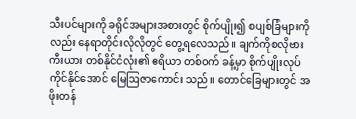သီးပင်များကို ခရိုင်အများအစားတွင် စိုက်ပျိုး၍ စပျစ်ခြံများကိုလည်း နေရာတိုင်းလိုလိုတွင် တွေ့ရလေသည်။ ချက်ကိုစလိုဗားကီးယား တစ်နိုင်ငံလုံး၏ ဧရိယာ တစ်ဝက် ခန့်မှာ စိုက်ပျိုးလုပ်ကိုင်နိုင်အောင် မြေဩဇာကောင်း သည်။ တောင်ခြေများတွင် အဖိုးတန်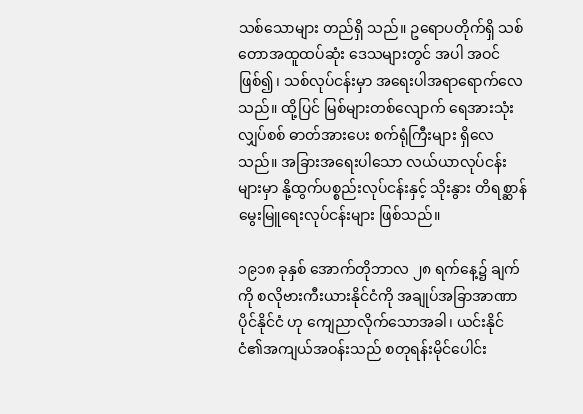သစ်သောများ တည်ရှိ သည်။ ဥရောပတိုက်ရှိ သစ်တောအထူထပ်ဆုံး ဒေသများတွင် အပါ အဝင်ဖြစ်၍၊ သစ်လုပ်ငန်းမှာ အရေးပါအရာရောက်လေ သည်။ ထို့ပြင် မြစ်များတစ်လျောက် ရေအားသုံးလျှပ်စစ် ဓာတ်အားပေး စက်ရုံကြီးများ ရှိလေသည်။ အခြားအရေးပါသော လယ်ယာလုပ်ငန်းများမှာ နို့ထွက်ပစ္စည်းလုပ်ငန်းနှင့် သိုးနွား တိရစ္ဆာန် မွေးမြူရေးလုပ်ငန်းများ ဖြစ်သည်။

၁၉၁၈ ခုနှစ် အောက်တိုဘာလ ၂၈ ရက်နေ့၌ ချက်ကို စလိုဗားကီးယားနိုင်ငံကို အချုပ်အခြာအာဏာပိုင်နိုင်ငံ ဟု ကျေညာလိုက်သောအခါ၊ ယင်းနိုင်ငံ၏အကျယ်အဝန်းသည် စတုရန်းမိုင်ပေါင်း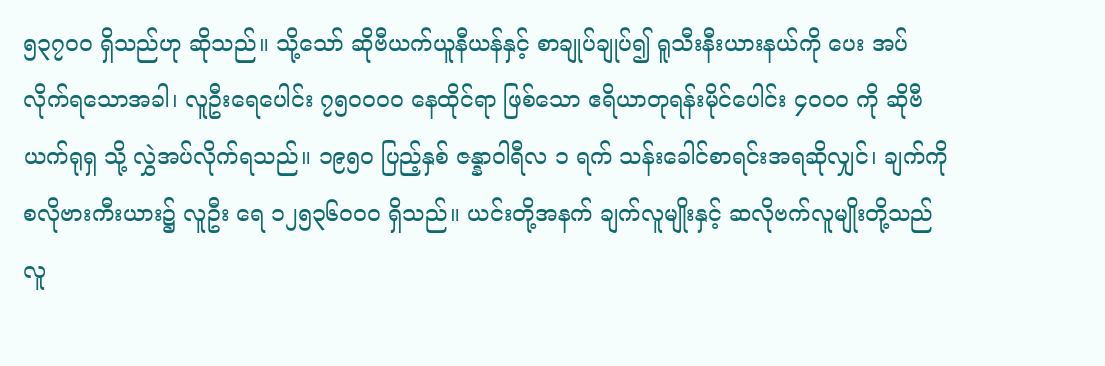၅၃၇ဝဝ ရှိသည်ဟု ဆိုသည်။ သို့သော် ဆိုဗီယက်ယူနီယန်နှင့် စာချုပ်ချုပ်၍ ရူသီးနီးယားနယ်ကို ပေး အပ်လိုက်ရသောအခါ၊ လူဦးရေပေါင်း ၇၅ဝဝဝဝ နေထိုင်ရာ ဖြစ်သော ဧရိယာတုရန်းမိုင်ပေါင်း ၄ဝဝဝ ကို ဆိုဗီယက်ရုရှ သို့ လွှဲအပ်လိုက်ရသည်။ ၁၉၅ဝ ပြည့်နှစ် ဇန္နာဝါရီလ ၁ ရက် သန်းခေါင်စာရင်းအရဆိုလျှင်၊ ချက်ကိုစလိုဗားကီးယား၌ လူဦး ရေ ၁၂၅၃၆ဝဝဝ ရှိသည်။ ယင်းတို့အနက် ချက်လူမျိုးနှင့် ဆလိုဗက်လူမျိုးတို့သည် လူ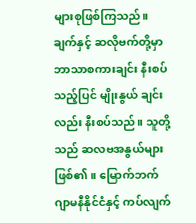များစုဖြစ်ကြသည်။ ချက်နှင့် ဆလိုဗက်တို့မှာ ဘာသာစကားချင်း နီးစပ်သည့်ပြင် မျိုးနွယ် ချင်းလည်း နီးစပ်သည်။ သူတို့သည် ဆလဗအနွယ်များဖြစ်၏။ မြောက်ဘက်ဂျာမနီနိုင်ငံနှင့် ကပ်လျက်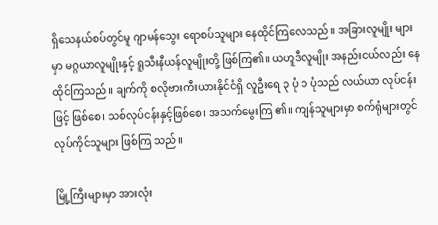ရှိသေနယ်စပ်တွင်မူ ဂျာမန်သွေး ရောစပ်သူများ နေထိုင်ကြလေသည်။ အခြားလူမျိုး များမှာ မဂ္ဂယာလူမျိုးနှင့် ရူသီးနီယန်လူမျိုးတို့ ဖြစ်ကြ၏။ ယဟူဒီလူမျိုး အနည်းငယ်လည်း နေထိုင်ကြသည်။ ချက်ကို စလိုဗားကီးယားနိုင်ငံရှိ လူဦးရေ ၃ ပုံ ၁ ပုံသည် လယ်ယာ လုပ်ငန်းဖြင့် ဖြစ်စေ၊ သစ်လုပ်ငန်းနှင့်ဖြစ်စေ၊ အသက်မွေးကြ ၏။ ကျန်သူများမှာ စက်ရုံများတွင် လုပ်ကိုင်သူများ ဖြစ်ကြ သည်။

မြို့ကြီးများမှာ အားလုံး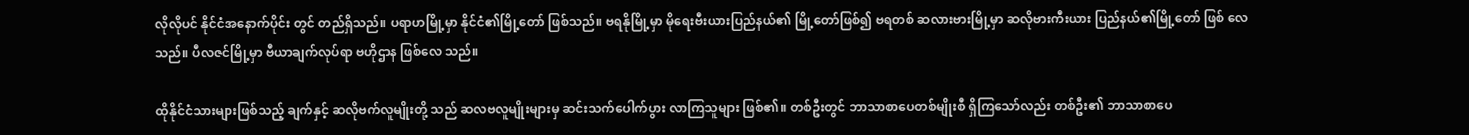လိုလိုပင် နိုင်ငံအနောက်ပိုင်း တွင် တည်ရှိသည်။ ပရာဟမြို့မှာ နိုင်ငံ၏မြို့တော် ဖြစ်သည်။ ဗရနိုမြို့မှာ မိုရေးဗီးယားပြည်နယ်၏ မြို့တော်ဖြစ်၍ ဗရတစ် ဆလားဗားမြို့မှာ ဆလိုဗားကီးယား ပြည်နယ်၏မြို့တော် ဖြစ် လေသည်။ ပီလဇင်မြို့မှာ ဗီယာချက်လုပ်ရာ ဗဟိုဌာန ဖြစ်လေ သည်။

ထိုနိုင်ငံသားများဖြစ်သည့် ချက်နှင့် ဆလိုဗက်လူမျိုးတို့ သည် ဆလဗလူမျိုးများမှ ဆင်းသက်ပေါက်ပွား လာကြသူများ ဖြစ်၏။ တစ်ဦးတွင် ဘာသာစာပေတစ်မျိုးစီ ရှိကြသော်လည်း တစ်ဦး၏ ဘာသာစာပေ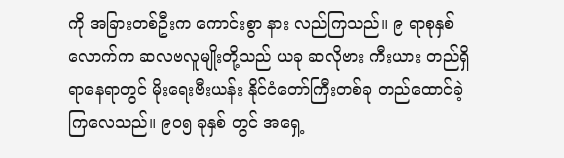ကို အခြားတစ်ဦးက ကောင်းစွာ နား လည်ကြသည်။ ၉ ရာစုနှစ်လောက်က ဆလဗလူမျိုးတို့သည် ယခု ဆလိုဗား ကီးယား တည်ရှိရာနေရာတွင် မိုးရေးဗီးယန်း နိုင်ငံတော်ကြီးတစ်ခု တည်ထောင်ခဲ့ကြလေသည်။ ၉ဝ၅ ခုနှစ် တွင် အရှေ့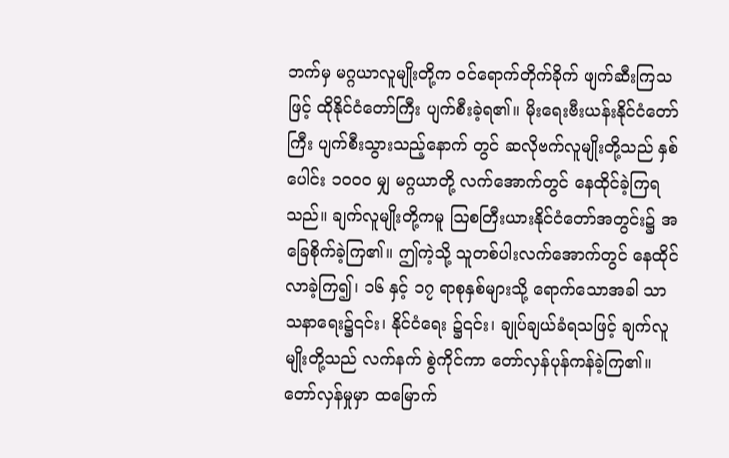ဘက်မှ မဂ္ဂယာလူမျိုးတို့က ဝင်ရောက်တိုက်ခိုက် ဖျက်ဆီးကြသဖြင့် ထိုနိုင်ငံတော်ကြီး ပျက်စီးခဲ့ရ၏။ မိုးရေးဗီးယန်းနိုင်ငံတော်ကြီး ပျက်စီးသွားသည့်နောက် တွင် ဆလိုဗက်လူမျိုးတို့သည် နှစ်ပေါင်း ၁၀၀၀ မျှ မဂ္ဂယာတို့ လက်အောက်တွင် နေထိုင်ခဲ့ကြရသည်။ ချက်လူမျိုးတို့ကမူ ဩစတြီးယားနိုင်ငံတော်အတွင်း၌ အခြေစိုက်ခဲ့ကြ၏။ ဤကဲ့သို့ သူတစ်ပါးလက်အောက်တွင် နေထိုင်လာခဲ့ကြ၍၊ ၁၆ နှင့် ၁၇ ရာစုနှစ်များသို့ ရောက်သောအခါ သာသနာရေး၌၎င်း၊ နိုင်ငံရေး ၌၎င်း၊ ချုပ်ချယ်ခံရသဖြင့် ချက်လူမျိုးတို့သည် လက်နက် စွဲကိုင်ကာ တော်လှန်ပုန်ကန်ခဲ့ကြ၏။ တော်လှန်မှုမှာ ထမြောက်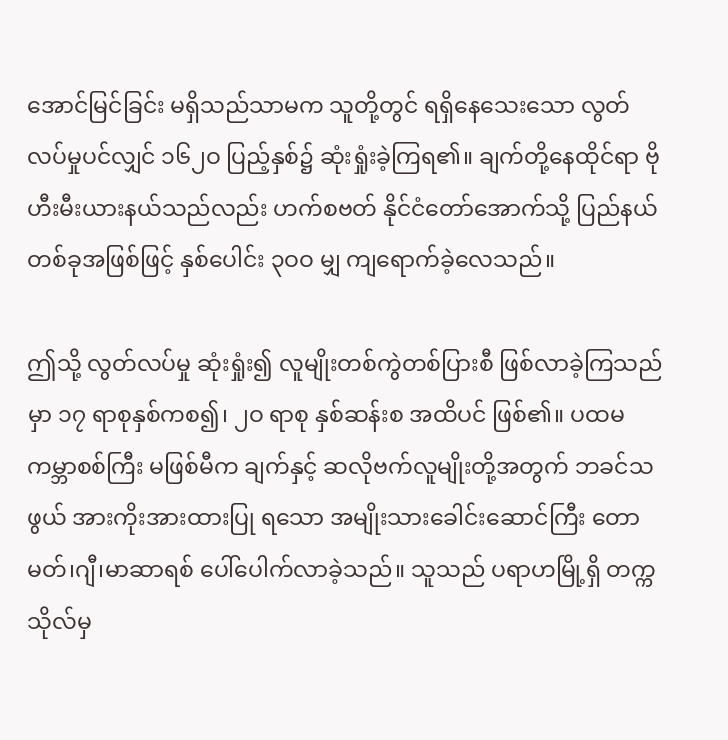အောင်မြင်ခြင်း မရှိသည်သာမက သူတို့တွင် ရရှိနေသေးသော လွတ်လပ်မှုပင်လျှင် ၁၆၂ဝ ပြည့်နှစ်၌ ဆုံးရှုံးခဲ့ကြရ၏။ ချက်တို့နေထိုင်ရာ ဗိုဟီးမီးယားနယ်သည်လည်း ဟက်စဗတ် နိုင်ငံတော်အောက်သို့ ပြည်နယ်တစ်ခုအဖြစ်ဖြင့် နှစ်ပေါင်း ၃ဝဝ မျှ ကျရောက်ခဲ့လေသည်။

ဤသို့ လွတ်လပ်မှု ဆုံးရှုံး၍ လူမျိုးတစ်ကွဲတစ်ပြားစီ ဖြစ်လာခဲ့ကြသည်မှာ ၁၇ ရာစုနှစ်ကစ၍၊ ၂ဝ ရာစု နှစ်ဆန်းစ အထိပင် ဖြစ်၏။ ပထမကမ္ဘာစစ်ကြီး မဖြစ်မီက ချက်နှင့် ဆလိုဗက်လူမျိုးတို့အတွက် ဘခင်သဖွယ် အားကိုးအားထားပြု ရသော အမျိုးသားခေါင်းဆောင်ကြီး တောမတ်၊ဂျီ၊မာဆာရစ် ပေါ်ပေါက်လာခဲ့သည်။ သူသည် ပရာဟမြို့ရှိ တက္ကသိုလ်မှ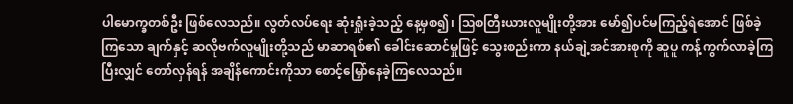ပါမောက္ခတစ်ဦး ဖြစ်လေသည်။ လွတ်လပ်ရေး ဆုံးရှုံးခဲ့သည့် နေ့မှစ၍၊ ဩစတြီးယားလူမျိုးတို့အား မော်၍ပင်မကြည့်ရဲအောင် ဖြစ်ခဲ့ကြသော ချက်နှင့် ဆလိုဗက်လူမျိုးတို့သည် မာဆာရစ်၏ ခေါင်းဆောင်မှုဖြင့် သွေးစည်းကာ နယ်ချဲ့အင်အားစုကို ဆူပူ ကန့်ကွက်လာခဲ့ကြပြီးလျှင် တော်လှန်ရန် အချိန်ကောင်းကိုသာ စောင့်မြှော်နေခဲ့ကြလေသည်။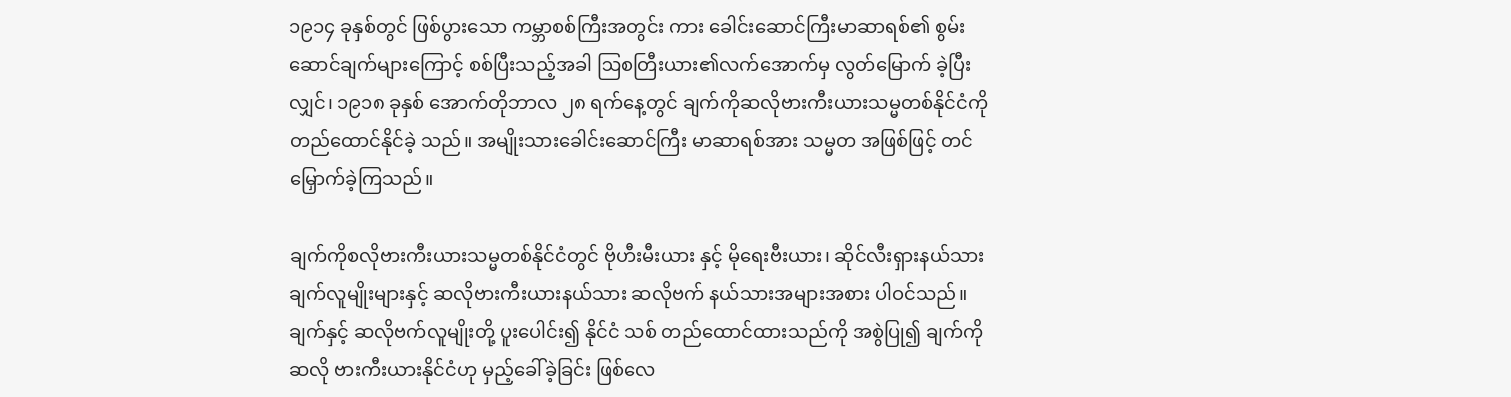၁၉၁၄ ခုနှစ်တွင် ဖြစ်ပွားသော ကမ္ဘာစစ်ကြီးအတွင်း ကား ခေါင်းဆောင်ကြီးမာဆာရစ်၏ စွမ်းဆောင်ချက်များကြောင့် စစ်ပြီးသည့်အခါ ဩစတြီးယား၏လက်အောက်မှ လွတ်မြောက် ခဲ့ပြီးလျှင်၊ ၁၉၁၈ ခုနှစ် အောက်တိုဘာလ ၂၈ ရက်နေ့တွင် ချက်ကိုဆလိုဗားကီးယားသမ္မတစ်နိုင်ငံကို တည်ထောင်နိုင်ခဲ့ သည်။ အမျိုးသားခေါင်းဆောင်ကြီး မာဆာရစ်အား သမ္မတ အဖြစ်ဖြင့် တင်မြှောက်ခဲ့ကြသည်။

ချက်ကိုစလိုဗားကီးယားသမ္မတစ်နိုင်ငံတွင် ဗိုဟီးမီးယား နှင့် မိုရေးဗီးယား၊ ဆိုင်လီးရှားနယ်သား ချက်လူမျိုးများနှင့် ဆလိုဗားကီးယားနယ်သား ဆလိုဗက် နယ်သားအများအစား ပါဝင်သည်။ ချက်နှင့် ဆလိုဗက်လူမျိုးတို့ ပူးပေါင်း၍ နိုင်ငံ သစ် တည်ထောင်ထားသည်ကို အစွဲပြု၍ ချက်ကိုဆလို ဗားကီးယားနိုင်ငံဟု မှည့်ခေါ်ခဲ့ခြင်း ဖြစ်လေ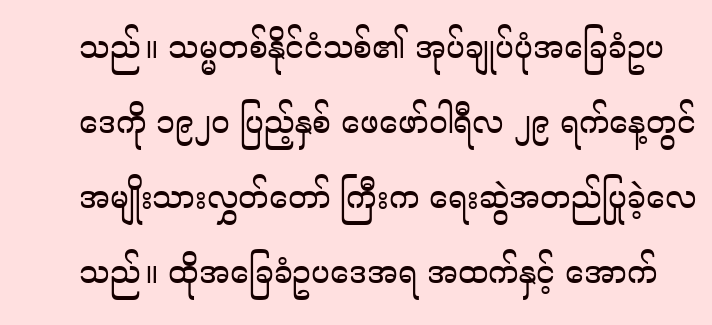သည်။ သမ္မတစ်နိုင်ငံသစ်၏ အုပ်ချုပ်ပုံအခြေခံဥပဒေကို ၁၉၂ဝ ပြည့်နှစ် ဖေဖော်ဝါရီလ ၂၉ ရက်နေ့တွင် အမျိုးသားလွှတ်တော် ကြီးက ရေးဆွဲအတည်ပြုခဲ့လေသည်။ ထိုအခြေခံဥပဒေအရ အထက်နှင့် အောက်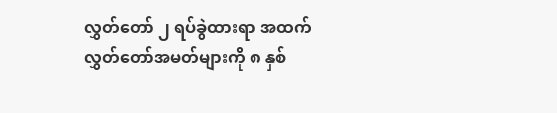လွှတ်တော် ၂ ရပ်ခွဲထားရာ အထက် လွှတ်တော်အမတ်များကို ၈ နှစ်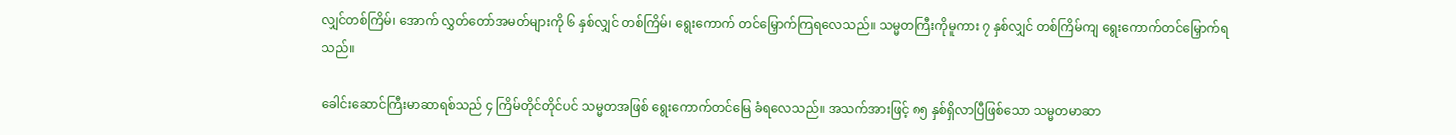လျှင်တစ်ကြိမ်၊ အောက် လွှတ်တော်အမတ်များကို ၆ နှစ်လျှင် တစ်ကြိမ်၊ ရွေးကောက် တင်မြှောက်ကြရလေသည်။ သမ္မတကြီးကိုမူကား ၇ နှစ်လျှင် တစ်ကြိမ်ကျ ရွေးကောက်တင်မြှောက်ရသည်။

ခေါင်းဆောင်ကြီးမာဆာရစ်သည် ၄ ကြိမ်တိုင်တိုင်ပင် သမ္မတအဖြစ် ရွေးကောက်တင်မြေ ခံရလေသည်။ အသက်အားဖြင့် ၈၅ နှစ်ရှိလာပြီဖြစ်သော သမ္မတမာဆာ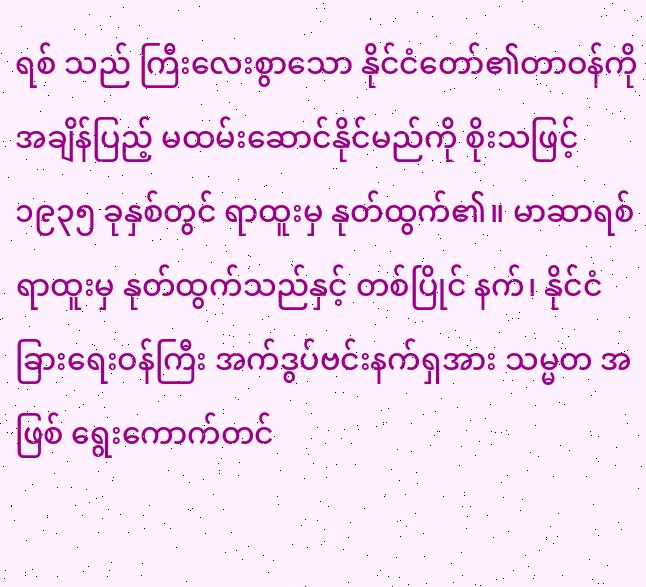ရစ် သည် ကြီးလေးစွာသော နိုင်ငံတော်၏တာဝန်ကို အချိန်ပြည့် မထမ်းဆောင်နိုင်မည်ကို စိုးသဖြင့် ၁၉၃၅ ခုနှစ်တွင် ရာထူးမှ နုတ်ထွက်၏။ မာဆာရစ် ရာထူးမှ နုတ်ထွက်သည်နှင့် တစ်ပြိုင် နက်၊ နိုင်ငံခြားရေးဝန်ကြီး အက်ဒွပ်ဗင်းနက်ရှအား သမ္မတ အဖြစ် ရွေးကောက်တင်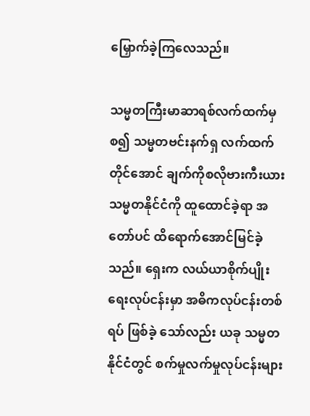မြှောက်ခဲ့ကြလေသည်။

သမ္မတကြီးမာဆာရစ်လက်ထက်မှစ၍ သမ္မတဗင်းနက်ရှ လက်ထက်တိုင်အောင် ချက်ကိုစလိုဗားကီးယား သမ္မတနိုင်ငံကို ထူထောင်ခဲ့ရာ အတော်ပင် ထိရောက်အောင်မြင်ခဲ့သည်။ ရှေးက လယ်ယာစိုက်ပျိုးရေးလုပ်ငန်းမှာ အဓိကလုပ်ငန်းတစ်ရပ် ဖြစ်ခဲ့ သော်လည်း ယခု သမ္မတနိုင်ငံတွင် စက်မှုလက်မှုလုပ်ငန်းများ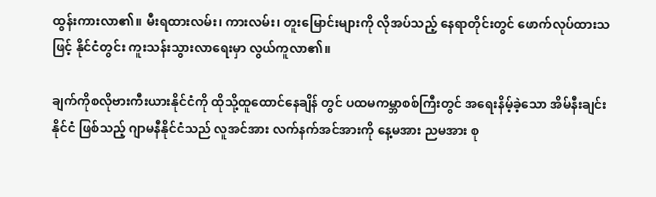ထွန်းကားလာ၏။ မီးရထားလမ်း၊ ကားလမ်း၊ တူးမြောင်းများကို လိုအပ်သည့် နေရာတိုင်းတွင် ဖောက်လုပ်ထားသဖြင့် နိုင်ငံတွင်း ကူးသန်းသွားလာရေးမှာ လွယ်ကူလာ၏။

ချက်ကိုစလိုဗားကီးယားနိုင်ငံကို ထိုသို့ထူထောင်နေချိန် တွင် ပထမကမ္ဘာစစ်ကြီးတွင် အရေးနိမ့်ခဲ့သော အိမ်နီးချင်းနိုင်ငံ ဖြစ်သည့် ဂျာမနီနိုင်ငံသည် လူအင်အား လက်နက်အင်အားကို နေ့မအား ညမအား စု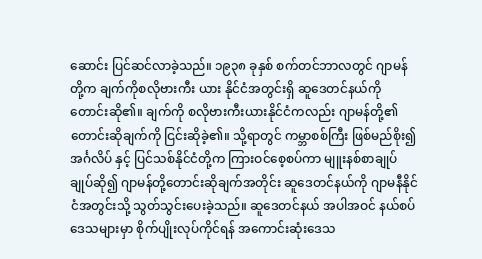ဆောင်း ပြင်ဆင်လာခဲ့သည်။ ၁၉၃၈ ခုနှစ် စက်တင်ဘာလတွင် ဂျာမန်တို့က ချက်ကိုစလိုဗားကီး ယား နိုင်ငံအတွင်းရှိ ဆူဒေတင်နယ်ကို တောင်းဆို၏။ ချက်ကို စလိုဗားကီးယားနိုင်ငံကလည်း ဂျာမန်တို့၏ တောင်းဆိုချက်ကို ငြင်းဆိုခဲ့၏။ သို့ရာတွင် ကမ္ဘာစစ်ကြီး ဖြစ်မည်စိုး၍ အင်္ဂလိပ် နှင့် ပြင်သစ်နိုင်ငံတို့က ကြားဝင်စေ့စပ်ကာ မျူးနစ်စာချုပ် ချုပ်ဆို၍ ဂျာမန်တို့တောင်းဆိုချက်အတိုင်း ဆူဒေတင်နယ်ကို ဂျာမနီနိုင်ငံအတွင်းသို့ သွတ်သွင်းပေးခဲ့သည်။ ဆူဒေတင်နယ် အပါအဝင် နယ်စပ်ဒေသများမှာ စိုက်ပျိုးလုပ်ကိုင်ရန် အကောင်းဆုံးဒေသ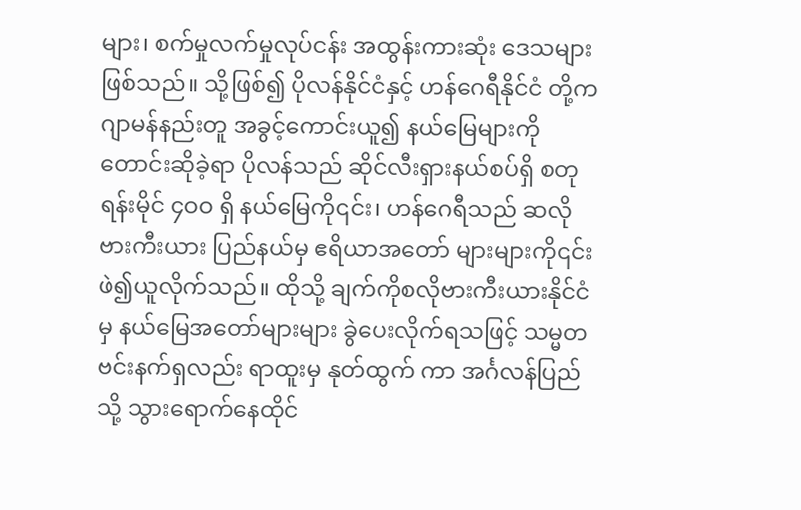များ၊ စက်မှုလက်မှုလုပ်ငန်း အထွန်းကားဆုံး ဒေသများ ဖြစ်သည်။ သို့ဖြစ်၍ ပိုလန်နိုင်ငံနှင့် ဟန်ဂေရီနိုင်ငံ တို့က ဂျာမန်နည်းတူ အခွင့်ကောင်းယူ၍ နယ်မြေများကို တောင်းဆိုခဲ့ရာ ပိုလန်သည် ဆိုင်လီးရှားနယ်စပ်ရှိ စတုရန်းမိုင် ၄ဝဝ ရှိ နယ်မြေကို၎င်း၊ ဟန်ဂေရီသည် ဆလိုဗားကီးယား ပြည်နယ်မှ ဧရိယာအတော် များများကို၎င်း ဖဲ၍ယူလိုက်သည်။ ထိုသို့ ချက်ကိုစလိုဗားကီးယားနိုင်ငံမှ နယ်မြေအတော်များများ ခွဲပေးလိုက်ရသဖြင့် သမ္မတဗင်းနက်ရှလည်း ရာထူးမှ နုတ်ထွက် ကာ အင်္ဂလန်ပြည်သို့ သွားရောက်နေထိုင်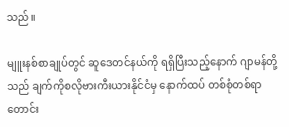သည်။

မျူးနစ်စာချုပ်တွင် ဆူဒေတင်နယ်ကို ရရှိပြီးသည့်နောက် ဂျာမန်တို့သည် ချက်ကိုစလိုဗားကီးယားနိုင်ငံမှ နောက်ထပ် တစ်စုံတစ်ရာ တောင်း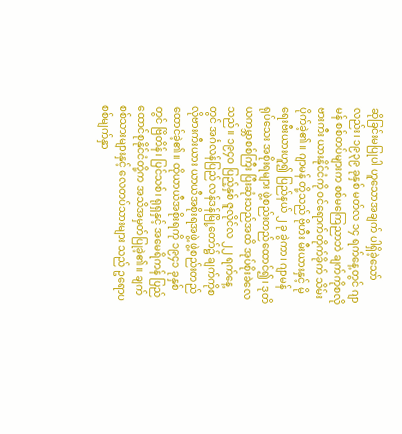ဆိုခြင်းမပြုပါ ဟူသောအချက် ပါရှိခဲ့သော်လည်း၊ ၁၉၃၉ ခုနှစ် မတ်လ ၁၄ ရက်နေ့တွင် ဂျာမန် စစ်တပ်များက စစ်မကြေညာဘဲ ချက်ကိုစလိုဗားကီး ယားနိုင်ငံကို ဝင်ရောက်တိုက်ခိုက် သိမ်းပိုက်ခဲ့၏။ ဂျာမန် တို့သည် ဗိုဟီး မီးယားနှင့် မိုရေးဗီးယားဟူ၍ ပြည်နယ် ၂ ခု ခွဲကာ၊ ဂျာမန် ရုပ်သေး အစိုးရများ ဖွဲ့စည်းတည်ထောင်၍၊ ဒုတိယကမ္ဘာစစ်ကြီး ပြီးဆုံးသည်အထိ အုပ်စိုးခဲလေသည်။ ၁၉၄ဝ ပြည့်နှစ် ဇူလိုင်လ ၂၂ ရက်နေ့တွင် အင်္ဂလန်ပြည် လန်ဒန်မြို့တော်၌ ချက်ကိုစလိုဗားကီးယား ယာယီအစိုးရအဖွဲ့ ဖွဲ့စည်းတည်ထောင်ခဲ့၏။ ထိုယာယီအစိုးရကို ၁၉၄၁ ခုနှစ်တွင် ဗြိတိန်၊ ပြင်သစ်၊ ရုရှနှင့် အမေရိကန် ပြည်ထောင်စုနိုင်ငံတို့က အသိအမှတ်ပြုခဲ့၏။ ချက်စစ်သားများနှင့် လေတပ်သားများ သည် ဥရောပစစ်မျက်နှာ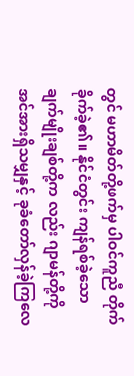တွင် မဟာမိတ်တို့ဖက်မှ ပါဝင်ကူညီ တိုက်ခိုက်ခဲ့၏။ နိုင်ငံတွင်း ကျန်ရစ်ခဲ့သော ချက်မျိုးချစ်တို့က လည်း ဂျာမန်တို့ကို အင်အားရှိသမျှနှင့် ခုခံတော်လှန်ခဲ့ကြလေ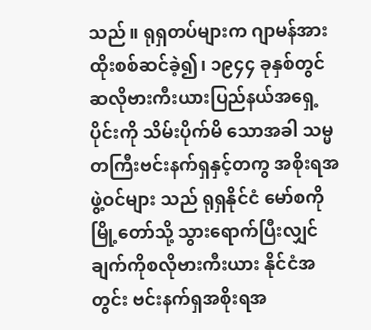သည်။ ရုရှတပ်များက ဂျာမန်အား ထိုးစစ်ဆင်ခဲ့၍၊ ၁၉၄၄ ခုနှစ်တွင် ဆလိုဗားကီးယားပြည်နယ်အရှေ့ပိုင်းကို သိမ်းပိုက်မိ သောအခါ သမ္မတကြီးဗင်းနက်ရှနှင့်တကွ အစိုးရအဖွဲ့ဝင်များ သည် ရုရှနိုင်ငံ မော်စကိုမြို့တော်သို့ သွားရောက်ပြီးလျှင် ချက်ကိုစလိုဗားကီးယား နိုင်ငံအတွင်း ဗင်းနက်ရှအစိုးရအ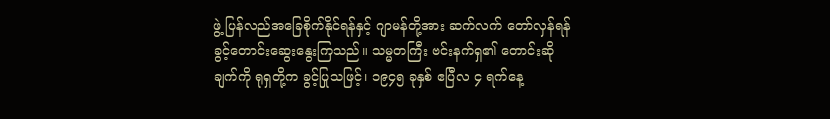ဖွဲ့ ပြန်လည်အခြေစိုက်နိုင်ရန်နှင့် ဂျာမန်တို့အား ဆက်လက် တော်လှန်ရန် ခွင့်တောင်းဆွေးနွေးကြသည်။ သမ္မတကြီး ဗင်းနက်ရှ၏ တောင်းဆိုချက်ကို ရုရှတို့က ခွင့်ပြုသဖြင့်၊ ၁၉၄၅ ခုနှစ် ဧပြီလ ၄ ရက်နေ့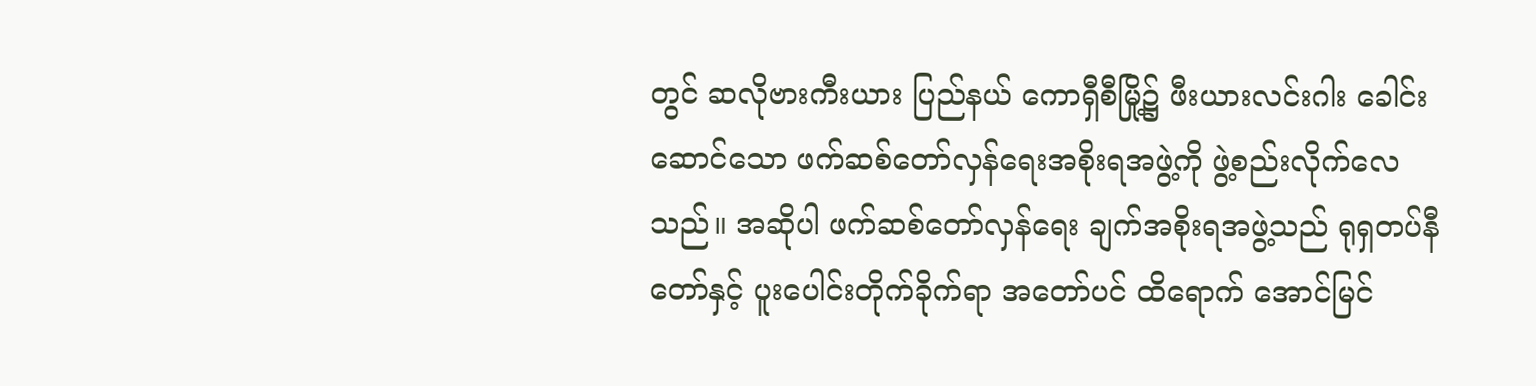တွင် ဆလိုဗားကီးယား ပြည်နယ် ကောရှီစီမြို့၌ ဖီးယားလင်းဂါး ခေါင်းဆောင်သော ဖက်ဆစ်တော်လှန်ရေးအစိုးရအဖွဲ့ကို ဖွဲ့စည်းလိုက်လေသည်။ အဆိုပါ ဖက်ဆစ်တော်လှန်ရေး ချက်အစိုးရအဖွဲ့သည် ရုရှတပ်နီ တော်နှင့် ပူးပေါင်းတိုက်ခိုက်ရာ အတော်ပင် ထိရောက် အောင်မြင်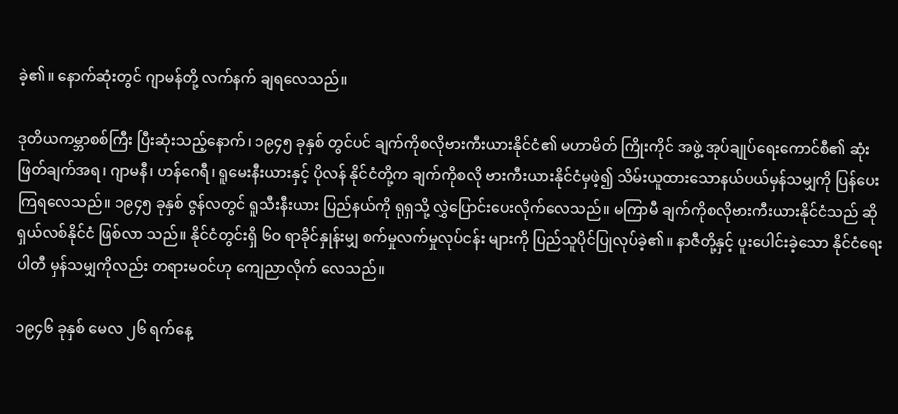ခဲ့၏။ နောက်ဆုံးတွင် ဂျာမန်တို့ လက်နက် ချရလေသည်။

ဒုတိယကမ္ဘာစစ်ကြီး ပြီးဆုံးသည့်နောက်၊ ၁၉၄၅ ခုနှစ် တွင်ပင် ချက်ကိုစလိုဗားကီးယားနိုင်ငံ၏ မဟာမိတ် ကြိုးကိုင် အဖွဲ့ အုပ်ချုပ်ရေးကောင်စီ၏ ဆုံးဖြတ်ချက်အရ၊ ဂျာမနီ၊ ဟန်ဂေရီ၊ ရူမေးနီးယားနှင့် ပိုလန် နိုင်ငံတို့က ချက်ကိုစလို ဗားကီးယားနိုင်ငံမှဖဲ့၍ သိမ်းယူထားသောနယ်ပယ်မှန်သမျှကို ပြန်ပေးကြရလေသည်။ ၁၉၄၅ ခုနှစ် ဇွန်လတွင် ရူသီးနီးယား ပြည်နယ်ကို ရုရှသို့ လွှဲပြောင်းပေးလိုက်လေသည်။ မကြာမီ ချက်ကိုစလိုဗားကီးယားနိုင်ငံသည် ဆိုရှယ်လစ်နိုင်ငံ ဖြစ်လာ သည်။ နိုင်ငံတွင်းရှိ ၆ဝ ရာခိုင်နှုန်းမျှ စက်မှုလက်မှုလုပ်ငန်း များကို ပြည်သူပိုင်ပြုလုပ်ခဲ့၏။ နာဇီတို့နှင့် ပူးပေါင်းခဲ့သော နိုင်ငံရေးပါတီ မှန်သမျှကိုလည်း တရားမဝင်ဟု ကျေညာလိုက် လေသည်။

၁၉၄၆ ခုနှစ် မေလ ၂၆ ရက်နေ့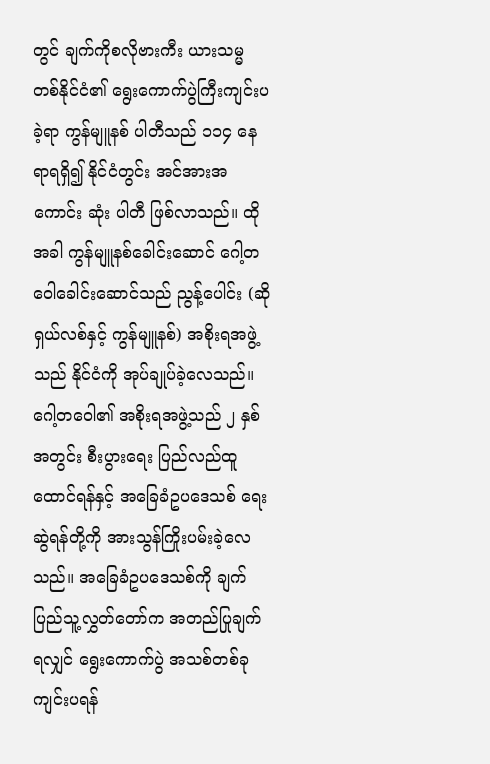တွင် ချက်ကိုစလိုဗားကီး ယားသမ္မတစ်နိုင်ငံ၏ ရွေးကောက်ပွဲကြီးကျင်းပခဲ့ရာ ကွန်မျူနစ် ပါတီသည် ၁၁၄ နေရာရရှိ၍ နိုင်ငံတွင်း အင်အားအကောင်း ဆုံး ပါတီ ဖြစ်လာသည်။ ထိုအခါ ကွန်မျူနစ်ခေါင်းဆောင် ဂေါ့တဝေါခေါင်းဆောင်သည် ညွန့်ပေါင်း (ဆိုရှယ်လစ်နှင့် ကွန်မျူနစ်) အစိုးရအဖွဲ့သည် နိုင်ငံကို အုပ်ချုပ်ခဲ့လေသည်။ ဂေါ့တဝေါ၏ အစိုးရအဖွဲ့သည် ၂ နှစ်အတွင်း စီးပွားရေး ပြည်လည်ထူထောင်ရန်နှင့် အခြေခံဥပဒေသစ် ရေးဆွဲရန်တို့ကို အားသွန်ကြိုးပမ်းခဲ့လေသည်။ အခြေခံဥပဒေသစ်ကို ချက် ပြည်သူ့လွှတ်တော်က အတည်ပြုချက်ရလျှင် ရွေးကောက်ပွဲ အသစ်တစ်ခုကျင်းပရန်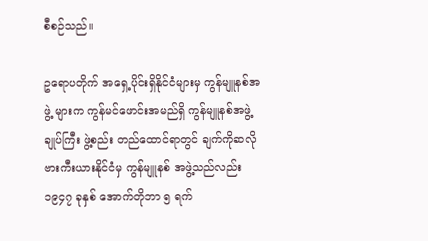စီစဉ်သည်။

ဥရောပတိုက် အရှေ့ပိုင်းရှိနိုင်ငံများမှ ကွန်မျူနစ်အဖွဲ့ များက ကွန်မင်ဖောင်းအမည်ရှိ ကွန်မျူနစ်အဖွဲ့ချုပ်ကြီး ဖွဲ့စည်း တည်ထောင်ရာတွင် ချက်ကိုဆလိုဗားကီးယားနိုင်ငံမှ ကွန်မျူနစ် အဖွဲ့သည်လည်း ၁၉၄၇ ခုနှစ် အောက်တိုဘာ ၅ ရက်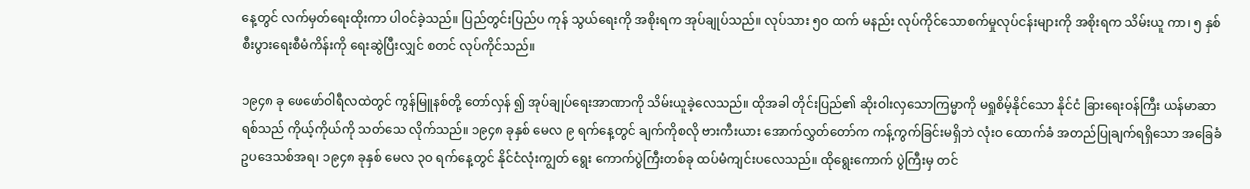နေ့တွင် လက်မှတ်ရေးထိုးကာ ပါဝင်ခဲ့သည်။ ပြည်တွင်းပြည်ပ ကုန် သွယ်ရေးကို အစိုးရက အုပ်ချုပ်သည်။ လုပ်သား ၅ဝ ထက် မနည်း လုပ်ကိုင်သောစက်မှုလုပ်ငန်းများကို အစိုးရက သိမ်းယူ ကာ၊ ၅ နှစ်စီးပွားရေးစီမံကိန်းကို ရေးဆွဲပြီးလျှင် စတင် လုပ်ကိုင်သည်။

၁၉၄၈ ခု ဖေဖော်ဝါရီလထဲတွင် ကွန်မြူနစ်တို့ တော်လှန် ၍ အုပ်ချုပ်ရေးအာဏာကို သိမ်းယူခဲ့လေသည်။ ထိုအခါ တိုင်းပြည်၏ ဆိုးဝါးလှသောကြမ္မာကို မရှုစိမ့်နိုင်သော နိုင်ငံ ခြားရေးဝန်ကြီး ယန်မာဆာရစ်သည် ကိုယ့်ကိုယ်ကို သတ်သေ လိုက်သည်။ ၁၉၄၈ ခုနှစ် မေလ ၉ ရက်နေ့တွင် ချက်ကိုစလို ဗားကီးယား အောက်လွှတ်တော်က ကန့်ကွက်ခြင်းမရှိဘဲ လုံးဝ ထောက်ခံ အတည်ပြုချက်ရရှိသော အခြေခံဥပဒေသစ်အရ၊ ၁၉၄၈ ခုနှစ် မေလ ၃ဝ ရက်နေ့တွင် နိုင်ငံလုံးကျွတ် ရွေး ကောက်ပွဲကြီးတစ်ခု ထပ်မံကျင်းပလေသည်။ ထိုရွေးကောက် ပွဲကြီးမှ တင်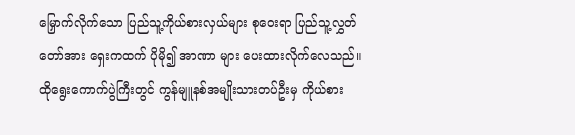မြှောက်လိုက်သော ပြည်သူ့ကိုယ်စားလှယ်များ စုဝေးရာ ပြည်သူ့လွှတ်တော်အား ရှေးကထက် ပိုမို၍ အာဏာ များ ပေးထားလိုက်လေသည်။ ထိုရွေးကောက်ပွဲကြီးတွင် ကွန်မျူနစ်အမျိုးသားတပ်ဦးမှ ကိုယ်စား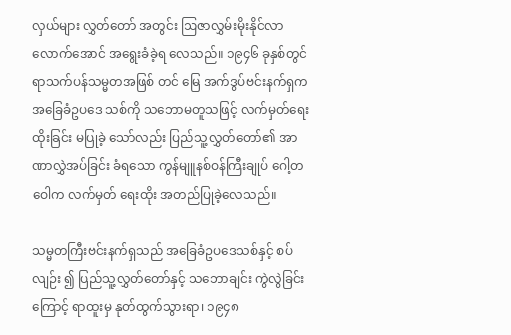လှယ်များ လွှတ်တော် အတွင်း ဩဇာလွှမ်းမိုးနိုင်လာလောက်အောင် အရွေးခံခဲ့ရ လေသည်။ ၁၉၄၆ ခုနှစ်တွင် ရာသက်ပန်သမ္မတအဖြစ် တင် မြေ အက်ဒွပ်ဗင်းနက်ရှက အခြေခံဥပဒေ သစ်ကို သဘောမတူသဖြင့် လက်မှတ်ရေးထိုးခြင်း မပြုခဲ့ သော်လည်း ပြည်သူ့လွှတ်တော်၏ အာဏာလွှဲအပ်ခြင်း ခံရသော ကွန်မျူနစ်ဝန်ကြီးချုပ် ဂေါ့တဝေါက လက်မှတ် ရေးထိုး အတည်ပြုခဲ့လေသည်။

သမ္မတကြီးဗင်းနက်ရှသည် အခြေခံဥပဒေသစ်နှင့် စပ်လျဉ်း ၍ ပြည်သူ့လွှတ်တော်နှင့် သဘောချင်း ကွဲလွဲခြင်းကြောင့် ရာထူးမှ နုတ်ထွက်သွားရာ၊ ၁၉၄၈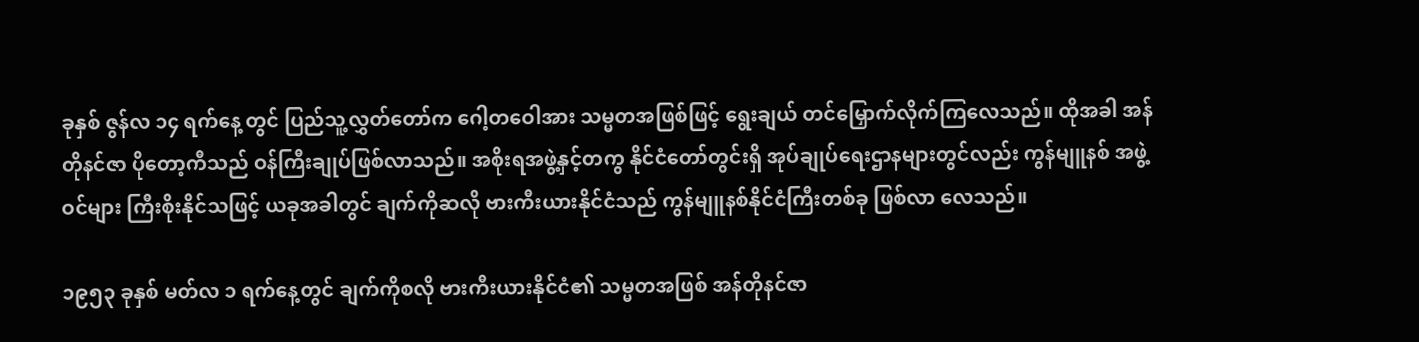ခုနှစ် ဇွန်လ ၁၄ ရက်နေ့ တွင် ပြည်သူ့လွှတ်တော်က ဂေါ့တဝေါအား သမ္မတအဖြစ်ဖြင့် ရွေးချယ် တင်မြှောက်လိုက်ကြလေသည်။ ထိုအခါ အန်တိုနင်ဇာ ပိုတော့ကီသည် ဝန်ကြီးချုပ်ဖြစ်လာသည်။ အစိုးရအဖွဲ့နှင့်တကွ နိုင်ငံတော်တွင်းရှိ အုပ်ချုပ်ရေးဌာနများတွင်လည်း ကွန်မျူနစ် အဖွဲ့ဝင်များ ကြီးစိုးနိုင်သဖြင့် ယခုအခါတွင် ချက်ကိုဆလို ဗားကီးယားနိုင်ငံသည် ကွန်မျူနစ်နိုင်ငံကြီးတစ်ခု ဖြစ်လာ လေသည်။

၁၉၅၃ ခုနှစ် မတ်လ ၁ ရက်နေ့တွင် ချက်ကိုစလို ဗားကီးယားနိုင်ငံ၏ သမ္မတအဖြစ် အန်တိုနင်ဇာ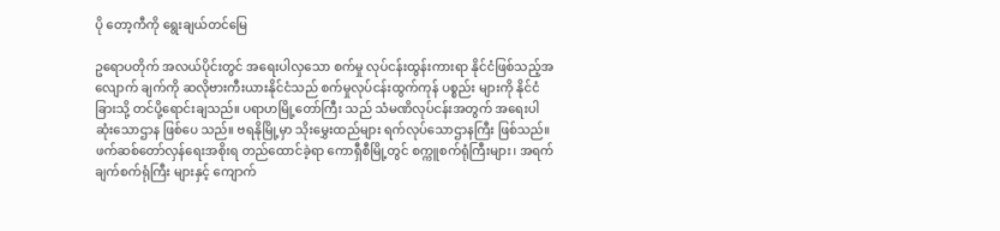ပို တော့ကီကို ရွေးချယ်တင်မြေ

ဥရောပတိုက် အလယ်ပိုင်းတွင် အရေးပါလှသော စက်မှု လုပ်ငန်းထွန်းကားရာ နိုင်ငံဖြစ်သည့်အလျောက် ချက်ကို ဆလိုဗားကီးယားနိုင်ငံသည် စက်မှုလုပ်ငန်းထွက်ကုန် ပစ္စည်း များကို နိုင်ငံခြားသို့ တင်ပို့ရောင်းချသည်။ ပရာဟမြို့တော်ကြီး သည် သံမဏိလုပ်ငန်းအတွက် အရေးပါဆုံးသောဌာန ဖြစ်ပေ သည်။ ဗရနိုမြို့မှာ သိုးမွှေးထည်များ ရက်လုပ်သောဌာနကြီး ဖြစ်သည်။ ဖက်ဆစ်တော်လှန်ရေးအစိုးရ တည်ထောင်ခဲ့ရာ ကောရှီစီမြို့တွင် စက္ကူစက်ရုံကြီးများ၊ အရက်ချက်စက်ရုံကြီး များနှင့် ကျောက်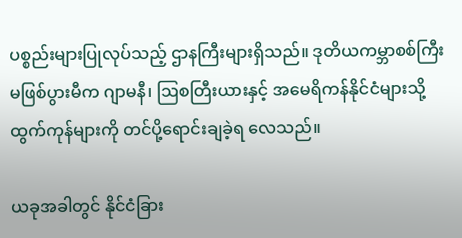ပစ္စည်းများပြုလုပ်သည့် ဌာနကြီးများရှိသည်။ ဒုတိယကမ္ဘာစစ်ကြီး မဖြစ်ပွားမီက ဂျာမနီ၊ ဩစတြီးယားနှင့် အမေရိကန်နိုင်ငံများသို့ ထွက်ကုန်များကို တင်ပို့ရောင်းချခဲ့ရ လေသည်။

ယခုအခါတွင် နိုင်ငံခြား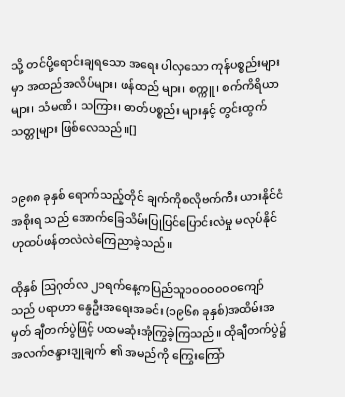သို့ တင်ပို့ရောင်းချရသော အရေး ပါလှသော ကုန်ပစ္စည်းများမှာ အထည်အလိပ်များ၊ ဖန်ထည် များ၊ စက္ကူ၊ စက်ကိရိယာများ၊ သံမဏိ၊ သကြား၊ ဓာတ်ပစ္စည်း များနှင့် တွင်းထွက်သတ္တုများ ဖြစ်လေသည်။[]


၁၉၈၈ ခုနှစ် ရောက်သည့်တိုင် ချက်ကိုစလိုဗက်ကီး ယားနိုင်ငံ အစိုးရ သည် အောက်ခြေသိမ်းပြုပြင်ပြောင်းလဲမှု မလုပ်နိုင်ဟုထပ်ဖန်တလဲလဲကြေညာခဲ့သည်။

ထိုနှစ် ဩဂုတ်လ ၂၁ရက်နေ့ကပြည်သူ၁ဝဝဝဝဝဝကျော်သည် ပရာဟာ နွေဦးအရေးအခင်း (၁၉၆၈ ခုနှစ်)အထိမ်းအမှတ် ချီတက်ပွဲဖြင့် ပထမဆုံးအုံကြွခဲ့ကြသည်။ ထိုချီတက်ပွဲ၌ အလက်ဇန္ဒားဒျုချက် ၏ အမည်ကို ကြွေးကြော်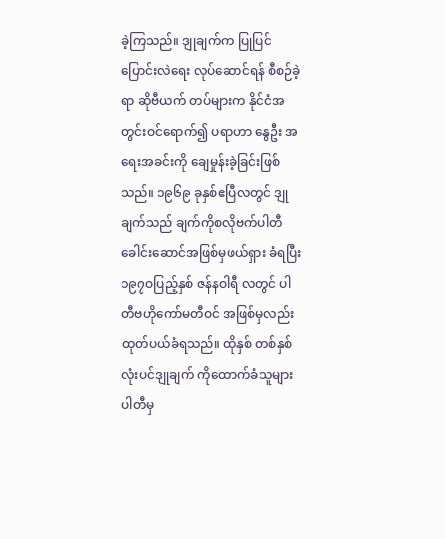ခဲ့ကြသည်။ ဒျုချက်က ပြုပြင်ပြောင်းလဲရေး လုပ်ဆောင်ရန် စီစဉ်ခဲ့ရာ ဆိုဗီယက် တပ်များက နိုင်ငံအတွင်းဝင်ရောက်၍ ပရာဟာ နွေဦး အရေးအခင်းကို ချေမှုန်းခဲ့ခြင်းဖြစ်သည်။ ၁၉၆၉ ခုနှစ်ဧပြီလတွင် ဒျုချက်သည် ချက်ကိုစလိုဗက်ပါတီ ခေါင်းဆောင်အဖြစ်မှဖယ်ရှား ခံရပြီး ၁၉၇ဝပြည့်နှစ် ဇန်နဝါရီ လတွင် ပါတီဗဟိုကော်မတီဝင် အဖြစ်မှလည်း ထုတ်ပယ်ခံရသည်။ ထိုနှစ် တစ်နှစ်လုံးပင်ဒျုချက် ကိုထောက်ခံသူများ ပါတီမှ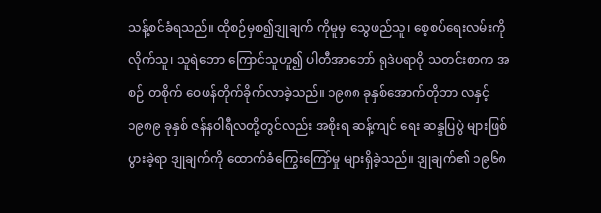သန့်စင်ခံရသည်။ ထိုစဉ်မှစ၍ဒျုချက် ကိုမူမှ သွေဖည်သူ၊ စေ့စပ်ရေးလမ်းကို လိုက်သူ၊ သူရဲဘော ကြောင်သူဟူ၍ ပါတီအာဘော် ရုဒဲပရာဝို သတင်းစာက အစဉ် တစိုက် ဝေဖန်တိုက်ခိုက်လာခဲ့သည်။ ၁၉၈၈ ခုနှစ်အောက်တိုဘာ လနှင့် ၁၉၈၉ ခုနှစ် ဇန်နဝါရီလတို့တွင်လည်း အစိုးရ ဆန့်ကျင် ရေး ဆန္ဒပြပွဲ များဖြစ်ပွားခဲ့ရာ ဒျုချက်ကို ထောက်ခံကြွေးကြော်မှု များရှိခဲ့သည်။ ဒျုချက်၏ ၁၉၆၈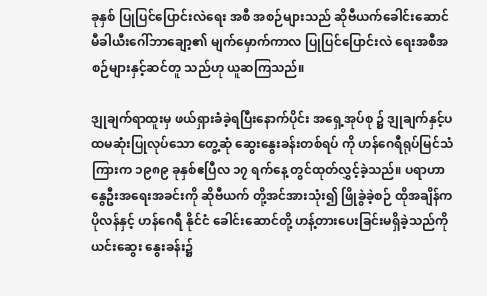ခုနှစ် ပြုပြင်ပြောင်းလဲရေး အစီ အစဉ်များသည် ဆိုဗီယက်ခေါင်းဆောင် မီခါယီးဂေါ်ဘာချော့၏ မျက်မှောက်ကာလ ပြုပြင်ပြောင်းလဲ ရေးအစီအစဉ်များနှင့်ဆင်တူ သည်ဟု ယူဆကြသည်။

ဒျုချက်ရာထူးမှ ဖယ်ရှားခံခဲ့ရပြီးနောက်ပိုင်း အရှေ့အုပ်စု ၌ ဒျုချက်နှင့်ပထမဆုံးပြုလုပ်သော တွေ့ဆုံ ဆွေးနွေးခန်းတစ်ရပ် ကို ဟန်ဂေရီရုပ်မြင်သံကြားက ၁၉၈၉ ခုနှစ်ဧပြီလ ၁၇ ရက်နေ့ တွင်ထုတ်လွှင့်ခဲ့သည်။ ပရာဟာ နွေဦးအရေးအခင်းကို ဆိုဗီယက် တို့အင်အားသုံး၍ ဖြိုခွဲခဲ့စဉ် ထိုအချိန်က ပိုလန်နှင့် ဟန်ဂေရီ နိုင်ငံ ခေါင်းဆောင်တို့ ဟန့်တားပေးခြင်းမရှိခဲ့သည်ကို ယင်းဆွေး နွေးခန်း၌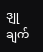ဒျုချက်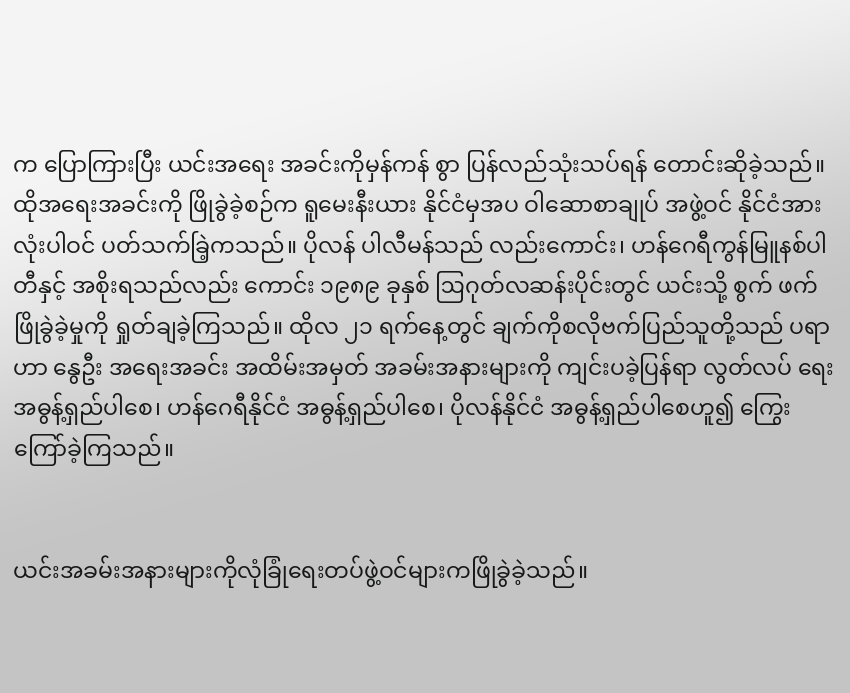က ပြောကြားပြီး ယင်းအရေး အခင်းကိုမှန်ကန် စွာ ပြန်လည်သုံးသပ်ရန် တောင်းဆိုခဲ့သည်။ ထိုအရေးအခင်းကို ဖြိုခွဲခဲ့စဉ်က ရူမေးနီးယား နိုင်ငံမှအပ ဝါဆောစာချုပ် အဖွဲ့ဝင် နိုင်ငံအားလုံးပါဝင် ပတ်သက်ခြဲ့ကသည်။ ပိုလန် ပါလီမန်သည် လည်းကောင်း၊ ဟန်ဂေရီကွန်မြူနစ်ပါတီနှင့် အစိုးရသည်လည်း ကောင်း ၁၉၈၉ ခုနှစ် ဩဂုတ်လဆန်းပိုင်းတွင် ယင်းသို့ စွက် ဖက်ဖြိုခွဲခဲ့မှုကို ရှုတ်ချခဲ့ကြသည်။ ထိုလ ၂၁ ရက်နေ့တွင် ချက်ကိုစလိုဗက်ပြည်သူတို့သည် ပရာဟာ နွေဦး အရေးအခင်း အထိမ်းအမှတ် အခမ်းအနားများကို ကျင်းပခဲ့ပြန်ရာ လွတ်လပ် ရေးအဓွန့်ရှည်ပါစေ၊ ဟန်ဂေရီနိုင်ငံ အဓွန့်ရှည်ပါစေ၊ ပိုလန်နိုင်ငံ အဓွန့်ရှည်ပါစေဟူ၍ ကြွေးကြော်ခဲ့ကြသည်။


ယင်းအခမ်းအနားများကိုလုံခြုံရေးတပ်ဖွဲ့ဝင်များကဖြိုခွဲခဲ့သည်။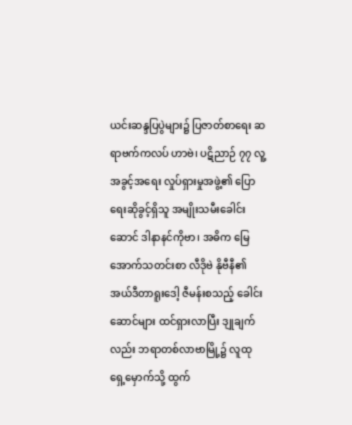ယင်းဆန္ဒပြပွဲများ၌ ပြဇာတ်စာရေး ဆရာဗက်ကလပ် ဟာဗဲ၊ ပဋိညာဉ် ၇၇ လူ့အခွင့်အရေး လှုပ်ရှားမှုအဖွဲ့၏ ပြောရေးဆိုခွင့်ရှိသူ အမျိုးသမီးခေါင်းဆောင် ဒါနာနင်ကိုဗာ၊ အဓိက မြေအောက်သတင်းစာ လီဒိုဗဲ နိုဗီနီ၏ အယ်ဒီတာရူးဒေါ့ ဇီမန်းစသည့် ခေါင်းဆောင်များ ထင်ရှားလာပြီး ဒျုချက်လည်း ဘရာတစ်လာဗာမြို့၌ လူထုရှေ့မှောက်သို့ ထွက်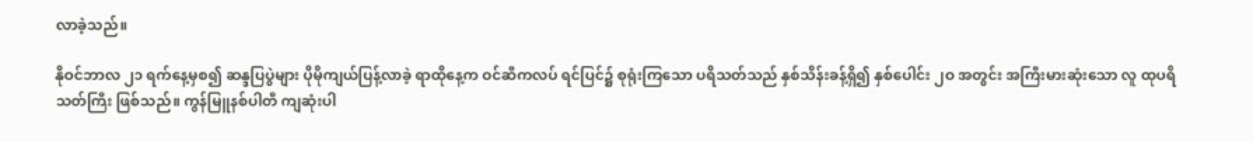လာခဲ့သည်။

နိုဝင်ဘာလ ၂၁ ရက်နေ့မှစ၍ ဆန္ဒပြပွဲများ ပိုမိုကျယ်ပြန့်လာခဲ့ ရာထိုနေ့က ဝင်ဆီကလပ် ရင်ပြင်၌ စုရုံးကြသော ပရိသတ်သည် နှစ်သိန်းခန့်ရှိ၍ နှစ်ပေါင်း ၂ဝ အတွင်း အကြီးမားဆုံးသော လူ ထုပရိသတ်ကြီး ဖြစ်သည်။ ကွန်မြူနစ်ပါတီ ကျဆုံးပါ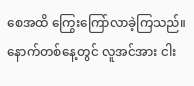စေအထိ ကြွေးကြော်လာခဲ့ကြသည်။ နောက်တစ်နေ့တွင် လူအင်အား ငါး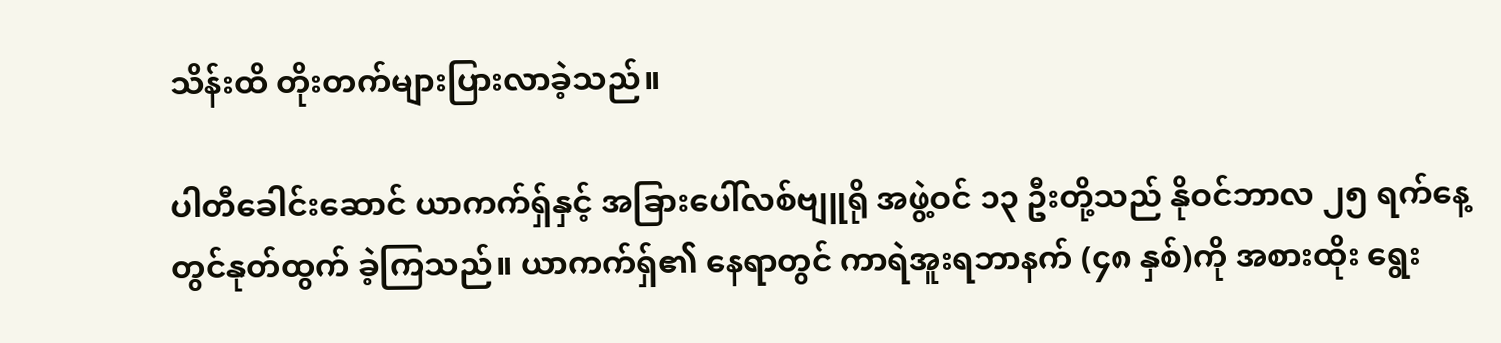သိန်းထိ တိုးတက်များပြားလာခဲ့သည်။

ပါတီခေါင်းဆောင် ယာကက်ရှ်နှင့် အခြားပေါ်လစ်ဗျူရို အဖွဲ့ဝင် ၁၃ ဦးတို့သည် နိုဝင်ဘာလ ၂၅ ရက်နေ့တွင်နုတ်ထွက် ခဲ့ကြသည်။ ယာကက်ရှ်၏ နေရာတွင် ကာရဲအူးရဘာနက် (၄၈ နှစ်)ကို အစားထိုး ရွေး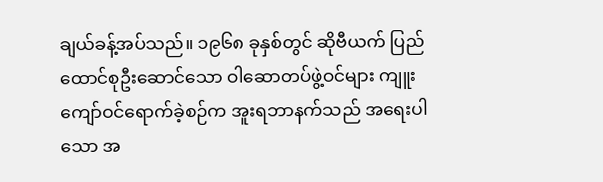ချယ်ခန့်အပ်သည်။ ၁၉၆၈ ခုနှစ်တွင် ဆိုဗီယက် ပြည်ထောင်စုဦးဆောင်သော ဝါဆောတပ်ဖွဲ့ဝင်များ ကျူးကျော်ဝင်ရောက်ခဲ့စဉ်က အူးရဘာနက်သည် အရေးပါသော အ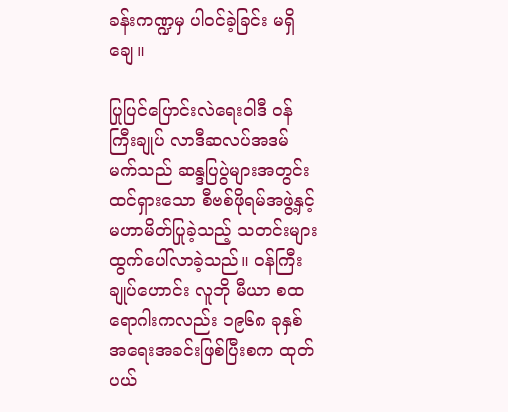ခန်းကဏ္ဍမှ ပါဝင်ခဲ့ခြင်း မရှိချေ။

ပြုပြင်ပြောင်းလဲရေးဝါဒီ ဝန်ကြီးချုပ် လာဒီဆလပ်အဒမ် မက်သည် ဆန္ဒပြပွဲများအတွင်း ထင်ရှားသော စီဗစ်ဖိုရမ်အဖွဲ့နှင့် မဟာမိတ်ပြုခဲ့သည့် သတင်းများထွက်ပေါ်လာခဲ့သည်။ ဝန်ကြီး ချုပ်ဟောင်း လူဘို မီယာ စထရောဂါးကလည်း ၁၉၆၈ ခုနှစ် အရေးအခင်းဖြစ်ပြီးစက ထုတ်ပယ်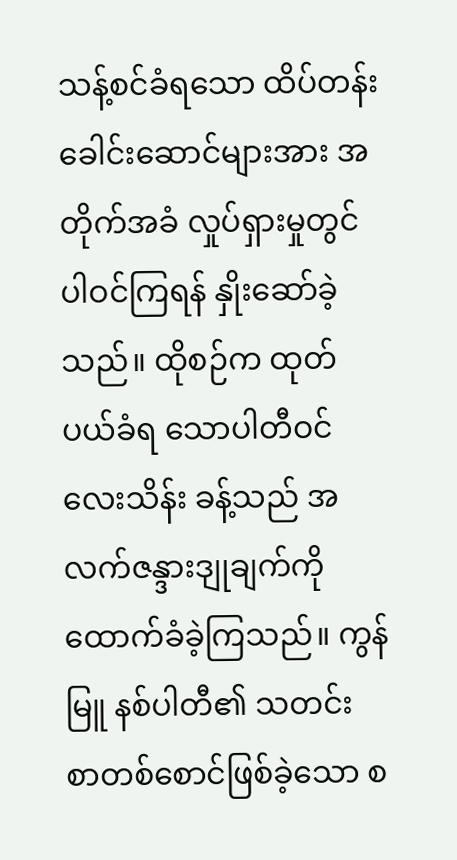သန့်စင်ခံရသော ထိပ်တန်း ခေါင်းဆောင်များအား အတိုက်အခံ လှုပ်ရှားမှုတွင် ပါဝင်ကြရန် နှိုးဆော်ခဲ့သည်။ ထိုစဉ်က ထုတ်ပယ်ခံရ သောပါတီဝင်လေးသိန်း ခန့်သည် အလက်ဇန္ဒားဒျုချက်ကို ထောက်ခံခဲ့ကြသည်။ ကွန်မြူ နစ်ပါတီ၏ သတင်း စာတစ်စောင်ဖြစ်ခဲ့သော စ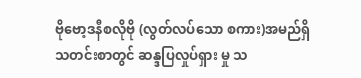ဗိုဗော့ဒနီစလိုဗို (လွတ်လပ်သော စကား)အမည်ရှိ သတင်းစာတွင် ဆန္ဒပြလှုပ်ရှား မှု သ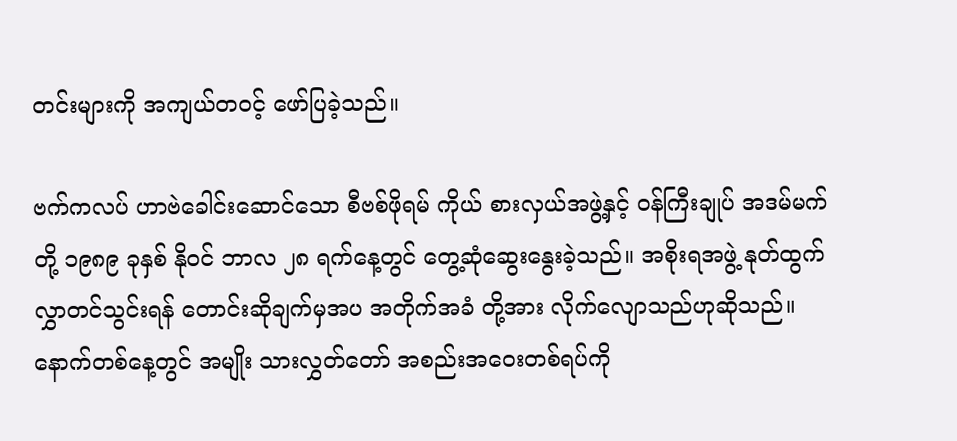တင်းများကို အကျယ်တဝင့် ဖော်ပြခဲ့သည်။

ဗက်ကလပ် ဟာဗဲခေါင်းဆောင်သော စီဗစ်ဖိုရမ် ကိုယ် စားလှယ်အဖွဲ့နှင့် ဝန်ကြီးချုပ် အဒမ်မက်တို့ ၁၉၈၉ ခုနှစ် နိုဝင် ဘာလ ၂၈ ရက်နေ့တွင် တွေ့ဆုံဆွေးနွေးခဲ့သည်။ အစိုးရအဖွဲ့ နုတ်ထွက်လွှာတင်သွင်းရန် တောင်းဆိုချက်မှအပ အတိုက်အခံ တို့အား လိုက်လျောသည်ဟုဆိုသည်။ နောက်တစ်နေ့တွင် အမျိုး သားလွှတ်တော် အစည်းအဝေးတစ်ရပ်ကို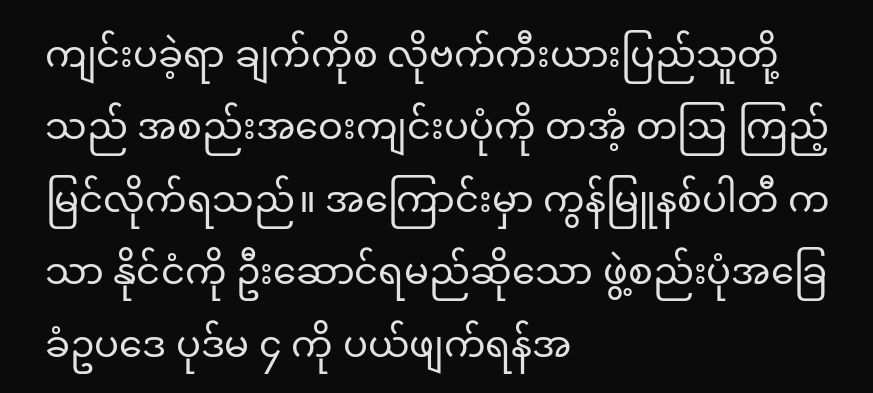ကျင်းပခဲ့ရာ ချက်ကိုစ လိုဗက်ကီးယားပြည်သူတို့သည် အစည်းအဝေးကျင်းပပုံကို တအံ့ တဩ ကြည့်မြင်လိုက်ရသည်။ အကြောင်းမှာ ကွန်မြူနစ်ပါတီ ကသာ နိုင်ငံကို ဦးဆောင်ရမည်ဆိုသော ဖွဲ့စည်းပုံအခြေခံဥပဒေ ပုဒ်မ ၄ ကို ပယ်ဖျက်ရန်အ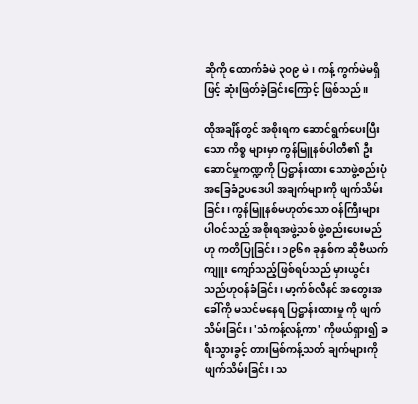ဆိုကို ထောက်ခံမဲ ၃ဝ၉ မဲ၊ ကန့် ကွက်မဲမရှိဖြင့် ဆုံးဖြတ်ခဲ့ခြင်းကြောင့် ဖြစ်သည်။

ထိုအချိန်တွင် အစိုးရက ဆောင်ရွက်ပေးပြီးသော ကိစ္စ များမှာ ကွန်မြူနစ်ပါတီ၏ ဦးဆောင်မှုကဏ္ဍကို ပြဋ္ဌာန်းထား သောဖွဲ့စည်းပုံ အခြေခံဥပဒေပါ အချက်များကို ဖျက်သိမ်းခြင်း၊ ကွန်မြူနစ်မဟုတ်သော ဝန်ကြီးများပါဝင်သည့် အစိုးရအဖွဲ့သစ် ဖွဲ့စည်းပေးမည်ဟု ကတိပြုခြင်း၊ ၁၉၆၈ ခုနှစ်က ဆိုဗီယက်ကျူး ကျော်သည့်ဖြစ်ရပ်သည် မှားယွင်းသည်ဟုဝန်ခံခြင်း၊ မာ့က်စ်လီနင် အတွေးအခေါ်ကို မသင်မနေရ ပြဋ္ဌာန်းထားမှု ကို ဖျက်သိမ်းခြင်း၊ 'သံကန့်လန့်ကာ' ကိုဖယ်ရှား၍ ခရီးသွားခွင့် တားမြစ်ကန့်သတ် ချက်များကို ဖျက်သိမ်းခြင်း၊ သ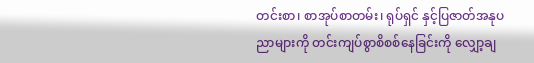တင်းစာ၊ စာအုပ်စာတမ်း၊ ရုပ်ရှင် နှင့်ပြဇာတ်အနုပညာများကို တင်းကျပ်စွာစိစစ်နေခြင်းကို လျှော့ချ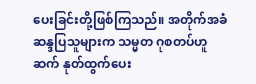ပေးခြင်းတို့ဖြစ်ကြသည်။ အတိုက်အခံဆန္ဒပြသူများက သမ္မတ ဂုစတပ်ဟူဆက် နုတ်ထွက်ပေး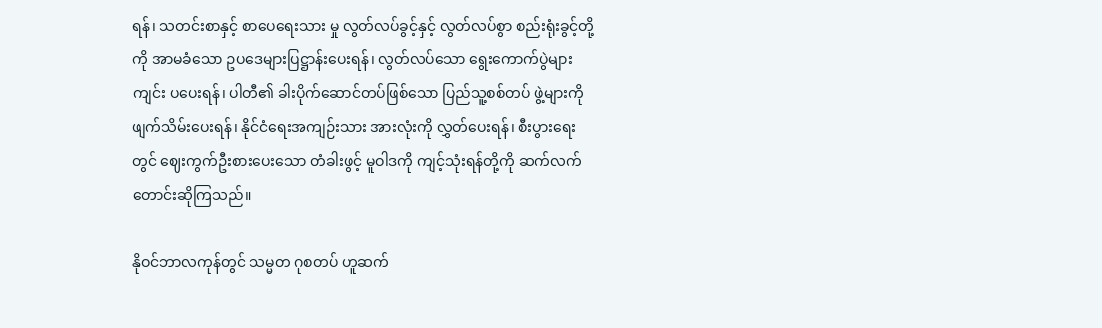ရန်၊ သတင်းစာနှင့် စာပေရေးသား မှု လွတ်လပ်ခွင့်နှင့် လွတ်လပ်စွာ စည်းရုံးခွင့်တို့ကို အာမခံသော ဥပဒေများပြဋ္ဌာန်းပေးရန်၊ လွတ်လပ်သော ရွေးကောက်ပွဲများကျင်း ပပေးရန်၊ ပါတီ၏ ခါးပိုက်ဆောင်တပ်ဖြစ်သော ပြည်သူ့စစ်တပ် ဖွဲ့များကို ဖျက်သိမ်းပေးရန်၊ နိုင်ငံရေးအကျဉ်းသား အားလုံးကို လွှတ်ပေးရန်၊ စီးပွားရေးတွင် ဈေးကွက်ဦးစားပေးသော တံခါးဖွင့် မူဝါဒကို ကျင့်သုံးရန်တို့ကို ဆက်လက်တောင်းဆိုကြသည်။

နိုဝင်ဘာလကုန်တွင် သမ္မတ ဂုစတပ် ဟူဆက်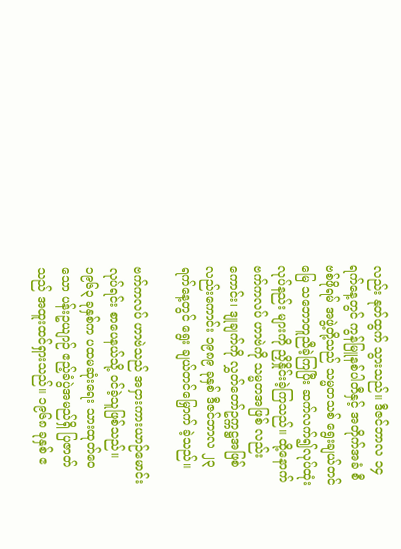လည်း နုတ်ထွက် သွားသည်။ ဒီဇင်ဘာလ ၁၄ ရက်နေ့တွင် ကွန်မြူနစ်ပါတီနှင့် အတိုက်အခံ စီဗစ်ဖိုရမ် အဖွဲ့တို့သည် သမ္မတသစ် ရွေးချယ်တင် မြေ သဘောတူညီခဲ့ကြပြီး ဆက်လက်၍လုပ်ထုံးလုပ်နည်း များကို ညှိနှိုင်းခဲ့ကြသည်။ ထို့နောက် ဗက်ကလပ် ဟာဗဲကို သမ္မတအဖြစ် လည်းကောင်း၊ ဒျုချက်ကို လွှတ်တော်ဥက္ကဋ္ဌအဖြစ် လည်းကောင်း ၁၉၈၉ ခုနှစ် ဒီဇင်ဘာလ ၂၃ ရက်နေ့တွင် ရွေး ချယ်တင်မြှောက် ခဲ့သည်။

ဗက်ကလပ် ဟာဗဲသည် အငှားကားယာဉ်မောင်းလုပ်ရင်း စာပေနယ်သို့ ဝင်ခဲ့သူဖြစ်သည်။ ၁၉၆၃ ခုနှစ်က ပထမဆုံးရေး သားထုတ်ဝေသော ပန်းဥယျာဉ် ဧည့်ခံပွဲအမည်ရှိ ပြဇာတ်သည် အထူးထင်ရှားသည်။ ၁၉၆၈ ခုနှစ် ဧ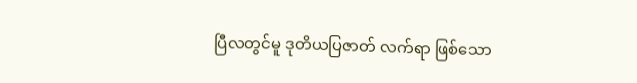ပြီလတွင်မူ ဒုတိယပြဇာတ် လက်ရာ ဖြစ်သော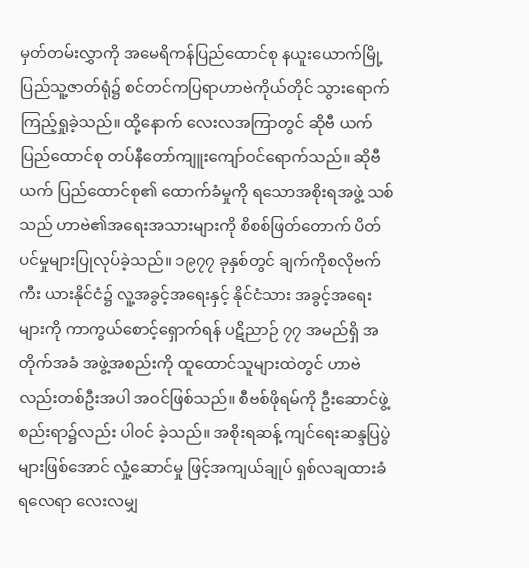မှတ်တမ်းလွှာကို အမေရိကန်ပြည်ထောင်စု နယူးယောက်မြို့ ပြည်သူ့ဇာတ်ရုံ၌ စင်တင်ကပြရာဟာဗဲကိုယ်တိုင် သွားရောက်ကြည့်ရှုခဲ့သည်။ ထို့နောက် လေးလအကြာတွင် ဆိုဗီ ယက်ပြည်ထောင်စု တပ်နီတော်ကျူးကျော်ဝင်ရောက်သည်။ ဆိုဗီယက် ပြည်ထောင်စု၏ ထောက်ခံမှုကို ရသောအစိုးရအဖွဲ့ သစ်သည် ဟာဗဲ၏အရေးအသားများကို စိစစ်ဖြတ်တောက် ပိတ် ပင်မှုများပြုလုပ်ခဲ့သည်။ ၁၉၇၇ ခုနှစ်တွင် ချက်ကိုစလိုဗက်ကီး ယားနိုင်ငံ၌ လူ့အခွင့်အရေးနှင့် နိုင်ငံသား အခွင့်အရေးများကို ကာကွယ်စောင့်ရှောက်ရန် ပဋိညာဉ် ၇၇ အမည်ရှိ အတိုက်အခံ အဖွဲ့အစည်းကို ထူထောင်သူများထဲတွင် ဟာဗဲလည်းတစ်ဦးအပါ အဝင်ဖြစ်သည်။ စီဗစ်ဖိုရမ်ကို ဦးဆောင်ဖွဲ့စည်းရာ၌လည်း ပါဝင် ခဲ့သည်။ အစိုးရဆန့် ကျင်ရေးဆန္ဒပြပွဲများဖြစ်အောင် လှုံ့ဆောင်မှု ဖြင့်အကျယ်ချုပ် ရှစ်လချထားခံရလေရာ လေးလမျှ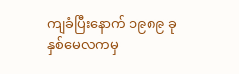ကျခံပြီးနောက် ၁၉၈၉ ခုနှစ်မေလကမှ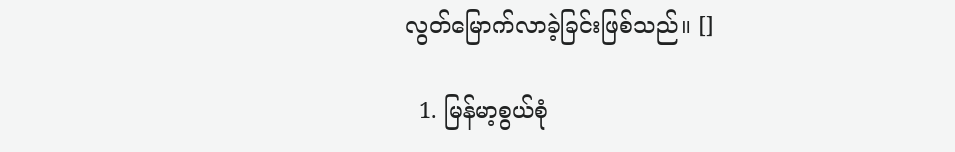လွတ်မြောက်လာခဲ့ခြင်းဖြစ်သည်။ []

  1. မြန်မာ့စွယ်စုံ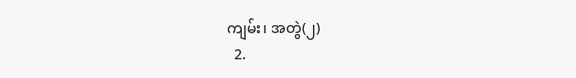ကျမ်း၊ အတွဲ(၂)
  2.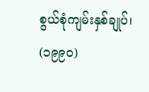စွယ်စုံကျမ်းနှစ်ချုပ်၊ (၁၉၉၀)